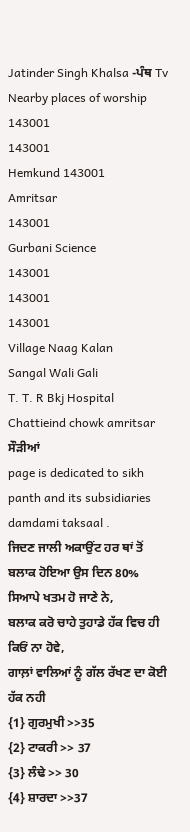Jatinder Singh Khalsa -ਪੰਥ Tv
Nearby places of worship
143001
143001
Hemkund 143001
Amritsar
143001
Gurbani Science
143001
143001
143001
Village Naag Kalan
Sangal Wali Gali
T. T. R Bkj Hospital
Chattieind chowk amritsar
ਸੌੜੀਆਂ
page is dedicated to sikh panth and its subsidiaries damdami taksaal .
ਜਿਦਣ ਜਾਲੀ ਅਕਾਉਂਟ ਹਰ ਥਾਂ ਤੋਂ ਬਲਾਕ ਹੋਇਆ ਉਸ ਦਿਨ 80% ਸਿਆਪੇ ਖਤਮ ਹੋ ਜਾਣੇ ਨੇ,
ਬਲਾਕ ਕਰੋ ਚਾਹੇ ਤੁਹਾਡੇ ਹੱਕ ਵਿਚ ਹੀ ਕਿਓਂ ਨਾ ਹੋਵੇ,
ਗਾਲ਼ਾਂ ਵਾਲਿਆਂ ਨੂੰ ਗੱਲ ਰੱਖਣ ਦਾ ਕੋਈ ਹੱਕ ਨਹੀ
{1} ਗੁਰਮੁਖੀ >>35
{2} ਟਾਕਰੀ >> 37
{3} ਲੰਢੇ >> 30
{4} ਸ਼ਾਰਦਾ >>37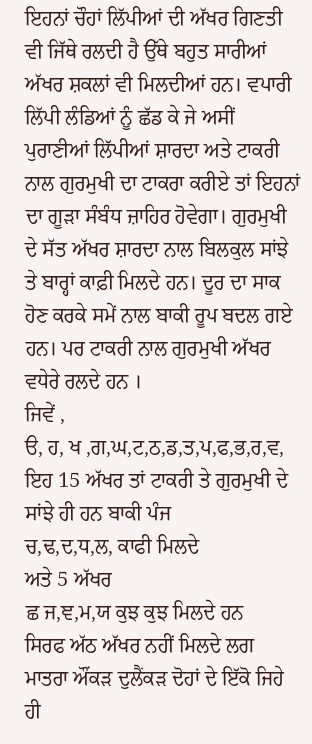ਇਹਨਾਂ ਚੌਹਾਂ ਲਿੱਪੀਆਂ ਦੀ ਅੱਖਰ ਗਿਣਤੀ ਵੀ ਜਿੱਥੇ ਰਲਦੀ ਹੈ ਉੱਥੇ ਬਹੁਤ ਸਾਰੀਆਂ ਅੱਖਰ ਸ਼ਕਲਾਂ ਵੀ ਮਿਲਦੀਆਂ ਹਨ। ਵਪਾਰੀ ਲਿੱਪੀ ਲੰਡਿਆਂ ਨੂੰ ਛੱਡ ਕੇ ਜੇ ਅਸੀਂ ਪੁਰਾਣੀਆਂ ਲਿੱਪੀਆਂ ਸ਼ਾਰਦਾ ਅਤੇ ਟਾਕਰੀ ਨਾਲ ਗੁਰਮੁਖੀ ਦਾ ਟਾਕਰਾ ਕਰੀਏ ਤਾਂ ਇਹਨਾਂ ਦਾ ਗੂੜਾ ਸੰਬੰਧ ਜ਼ਾਹਿਰ ਹੋਵੇਗਾ। ਗੁਰਮੁਖੀ ਦੇ ਸੱਤ ਅੱਖਰ ਸ਼ਾਰਦਾ ਨਾਲ ਬਿਲਕੁਲ ਸਾਂਝੇ ਤੇ ਬਾਰ੍ਹਾਂ ਕਾਫ਼ੀ ਮਿਲਦੇ ਹਨ। ਦੂਰ ਦਾ ਸਾਕ ਹੋਣ ਕਰਕੇ ਸਮੇਂ ਨਾਲ ਬਾਕੀ ਰੂਪ ਬਦਲ ਗਏ ਹਨ। ਪਰ ਟਾਕਰੀ ਨਾਲ ਗੁਰਮੁਖੀ ਅੱਖਰ ਵਧੇਰੇ ਰਲਦੇ ਹਨ ।
ਜਿਵੇਂ ,
ੳ, ਹ, ਖ ,ਗ,ਘ,ਟ,ਠ,ਡ,ਤ,ਪ,ਫ,ਭ,ਰ,ਵ,
ਇਹ 15 ਅੱਖਰ ਤਾਂ ਟਾਕਰੀ ਤੇ ਗੁਰਮੁਖੀ ਦੇ ਸਾਂਝੇ ਹੀ ਹਨ ਬਾਕੀ ਪੰਜ
ਚ,ਢ,ਦ,ਧ,ਲ, ਕਾਫੀ ਮਿਲਦੇ
ਅਤੇ 5 ਅੱਖਰ
ਛ ਜ,ਞ,ਮ,ਯ ਕੁਝ ਕੁਝ ਮਿਲਦੇ ਹਨ
ਸਿਰਫ ਅੱਠ ਅੱਖਰ ਨਹੀਂ ਮਿਲਦੇ ਲਗ ਮਾਤਰਾ ਔਂਕੜ ਦੁਲੈਂਕੜ ਦੋਹਾਂ ਦੇ ਇੱਕੋ ਜਿਹੇ ਹੀ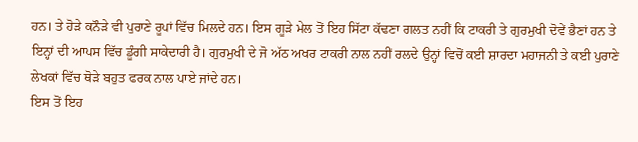ਹਨ। ਤੇ ਹੋੜੇ ਕਨੌੜੇ ਵੀ ਪੁਰਾਣੇ ਰੂਪਾਂ ਵਿੱਚ ਮਿਲਦੇ ਹਨ। ਇਸ ਗੂੜੇ ਮੇਲ ਤੋਂ ਇਹ ਸਿੱਟਾ ਕੱਢਣਾ ਗਲਤ ਨਹੀਂ ਕਿ ਟਾਕਰੀ ਤੇ ਗੁਰਮੁਖੀ ਦੋਵੇਂ ਭੈਣਾਂ ਹਨ ਤੇ ਇਨ੍ਹਾਂ ਦੀ ਆਪਸ ਵਿੱਚ ਡੂੰਗੀ ਸਾਕੇਦਾਰੀ ਹੈ। ਗੁਰਮੁਖੀ ਦੇ ਜੋ ਅੱਠ ਅਖਰ ਟਾਕਰੀ ਨਾਲ ਨਹੀਂ ਰਲਦੇ ਉਨ੍ਹਾਂ ਵਿਚੋਂ ਕਈ ਸ਼ਾਰਦਾ ਮਹਾਜਨੀ ਤੇ ਕਈ ਪੁਰਾਣੇ ਲੇਖਕਾਂ ਵਿੱਚ ਥੋੜੇ ਬਹੁਤ ਫਰਕ ਨਾਲ ਪਾਏ ਜਾਂਦੇ ਹਨ।
ਇਸ ਤੋਂ ਇਹ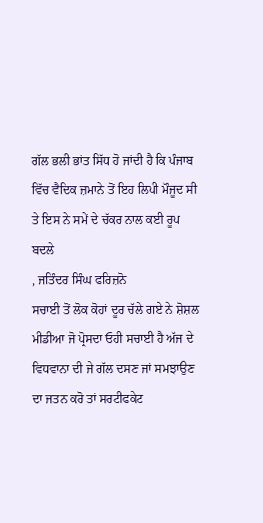ਗੱਲ ਭਲੀ ਭਾਂਤ ਸਿੱਧ ਹੋ ਜਾਂਦੀ ਹੈ ਕਿ ਪੰਜਾਬ ਵਿੱਚ ਵੈਦਿਕ ਜ਼ਮਾਨੇ ਤੋਂ ਇਹ ਲਿਪੀ ਮੌਜੂਦ ਸੀ ਤੇ ਇਸ ਨੇ ਸਮੇਂ ਦੇ ਚੱਕਰ ਨਾਲ ਕਈ ਰੂਪ ਬਦਲੇ
, ਜਤਿੰਦਰ ਸਿੰਘ ਫਰਿਜ਼ਨੋ
ਸਚਾਈ ਤੋਂ ਲੋਕ ਕੋਹਾਂ ਦੂਰ ਚੱਲੇ ਗਏ ਨੇ ਸ਼ੋਸ਼ਲ ਮੀਡੀਆ ਜੋ ਪ੍ਰੋਸਦਾ ਓਹੀ ਸਚਾਈ ਹੈ ਅੱਜ ਦੇ ਵਿਧਵਾਨਾ ਦੀ ਜੇ ਗੱਲ ਦਸਣ ਜਾਂ ਸਮਝਾਉਣ ਦਾ ਜਤਨ ਕਰੋ ਤਾਂ ਸਰਟੀਫਕੇਟ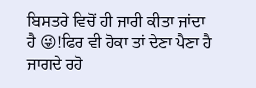ਬਿਸਤਰੇ ਵਿਚੋਂ ਹੀ ਜਾਰੀ ਕੀਤਾ ਜਾਂਦਾ ਹੈ 😜!ਫਿਰ ਵੀ ਹੋਕਾ ਤਾਂ ਦੇਣਾ ਪੈਣਾ ਹੈ ਜਾਗਦੇ ਰਹੋ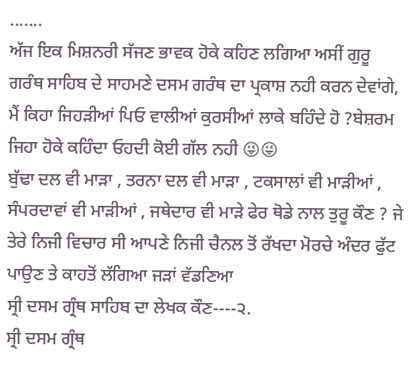.......
ਅੱਜ ਇਕ ਮਿਸ਼ਨਰੀ ਸੱਜਣ ਭਾਵਕ ਹੋਕੇ ਕਹਿਣ ਲਗਿਆ ਅਸੀਂ ਗੁਰੂ ਗਰੰਥ ਸਾਹਿਬ ਦੇ ਸਾਹਮਣੇ ਦਸਮ ਗਰੰਥ ਦਾ ਪ੍ਰਕਾਸ਼ ਨਹੀ ਕਰਨ ਦੇਵਾਂਗੇ, ਮੈਂ ਕਿਹਾ ਜਿਹੜੀਆਂ ਪਿਓ ਵਾਲੀਆਂ ਕੁਰਸੀਆਂ ਲਾਕੇ ਬਹਿੰਦੇ ਹੋ ?ਬੇਸ਼ਰਮ ਜਿਹਾ ਹੋਕੇ ਕਹਿੰਦਾ ਓਹਦੀ ਕੋਈ ਗੱਲ ਨਹੀ 😜😜
ਬੁੱਢਾ ਦਲ ਵੀ ਮਾੜਾ , ਤਰਨਾ ਦਲ ਵੀ ਮਾੜਾ , ਟਕਸਾਲਾਂ ਵੀ ਮਾੜੀਆਂ , ਸੰਪਰਦਾਵਾਂ ਵੀ ਮਾੜੀਆਂ , ਜਥੇਦਾਰ ਵੀ ਮਾੜੇ ਫੇਰ ਥੋਡੇ ਨਾਲ ਤੁਰੂ ਕੌਣ ? ਜੇ ਤੇਰੇ ਨਿਜੀ ਵਿਚਾਰ ਸੀ ਆਪਣੇ ਨਿਜੀ ਚੈਨਲ ਤੋਂ ਰੱਖਦਾ ਮੋਰਚੇ ਅੰਦਰ ਫੁੱਟ ਪਾਉਣ ਤੇ ਕਾਹਤੋਂ ਲੱਗਿਆ ਜੜਾਂ ਵੱਡਣਿਆ
ਸ੍ਰੀ ਦਸਮ ਗ੍ਰੰਥ ਸਾਹਿਬ ਦਾ ਲੇਖਕ ਕੌਣ----੨.
ਸ੍ਰੀ ਦਸਮ ਗ੍ਰੰਥ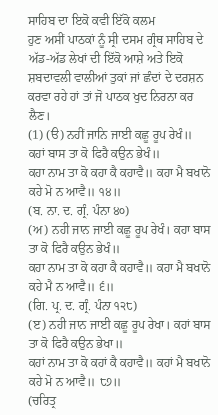ਸਾਹਿਬ ਦਾ ਇਕੋ ਕਵੀ ਇੱਕੋ ਕਲਮ
ਹੁਣ ਅਸੀਂ ਪਾਠਕਾਂ ਨੂੰ ਸ੍ਰੀ ਦਸਮ ਗ੍ਰੰਥ ਸਾਹਿਬ ਦੇ ਅੱਡ-ਅੱਡ ਲੇਖਾਂ ਦੀ ਇੱਕੋ ਆਸ਼ੇ ਅਤੇ ਇਕੋ ਸ਼ਬਦਾਵਲੀ ਵਾਲੀਆਂ ਤੁਕਾਂ ਜਾਂ ਛੰਦਾਂ ਦੇ ਦਰਸ਼ਨ ਕਰਵਾ ਰਹੇ ਹਾਂ ਤਾਂ ਜੋ ਪਾਠਕ ਖੁਦ ਨਿਰਨਾ ਕਰ ਲੈਣ।
(1) (ੳ) ਨਹੀਂ ਜਾਨਿ ਜਾਈ ਕਛੂ ਰੂਪ ਰੇਖੰ॥ ਕਹਾਂ ਬਾਸ ਤਾ ਕੋ ਫਿਰੈ ਕਉਨ ਭੇਖੰ॥
ਕਹਾ ਨਾਮ ਤਾ ਕੋ ਕਹਾ ਕੈ ਕਹਾਵੈ॥ ਕਹਾ ਮੈ ਬਖਾਨੋ ਕਹੇ ਮੋ ਨ ਆਵੈ॥ ੧੪॥
(ਬ. ਨਾ. ਦ. ਗ੍ਰੰ. ਪੰਨਾ ੪੦)
(ਅ) ਨਹੀ ਜਾਨ ਜਾਈ ਕਛੂ ਰੂਪ ਰੇਖੰ। ਕਹਾ ਬਾਸ ਤਾ ਕੋ ਫਿਰੈ ਕਉਨ ਭੇਖੰ॥
ਕਹਾ ਨਾਮ ਤਾ ਕੋ ਕਹਾ ਕੈ ਕਹਾਵੈ॥ ਕਹਾ ਮੈ ਬਖਾਨੋ ਕਹੇ ਮੈ ਨ ਆਵੈ॥ ੬॥
(ਗਿ. ਪ੍ਰ. ਦ. ਗ੍ਰੰ. ਪੰਨਾ ੧੨੮)
(ੲ) ਨਹੀ ਜਾਨ ਜਾਈ ਕਛੂ ਰੂਪ ਰੇਖਾ। ਕਹਾਂ ਬਾਸ ਤਾ ਕੋ ਫਿਰੈ ਕਉਨ ਭੇਖਾ॥
ਕਹਾਂ ਨਾਮ ਤਾ ਕੋ ਕਹਾਂ ਕੈ ਕਹਾਵੈ॥ ਕਹਾਂ ਮੈ ਬਖਾਨੋ ਕਹੇ ਮੋ ਨ ਆਵੈ॥ ੮੭॥
(ਚਰਿਤ੍ਰ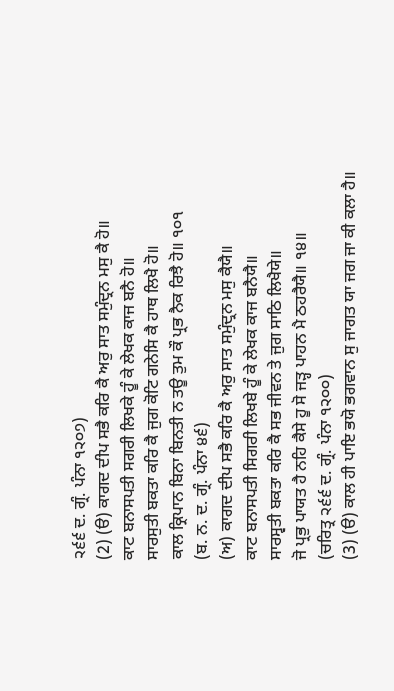੨੬੬ ਦ. ਗ੍ਰੰ. ਪੰਨਾ ੧੨੦੭)
(2) (ੳ) ਕਾਗਦ ਦੀਪ ਸਭੈ ਕਰਿ ਕੈ ਅਰੁ ਸਾਤ ਸਮੁੰਦ੍ਰਨ ਮਸੁ ਕੈ ਹੋ॥
ਕਾਟ ਬਨਾਸਪਤੀ ਸਗਰੀ ਲਿਖਕੇ ਹੂੰ ਕੇ ਲੇਖਕ ਕਾਜ ਬਨੈ ਹੋ॥
ਸਾਰਸੁਤੀ ਬਕਤਾ ਕਰਿ ਕੈ ਜੁਗ ਕੋਟਿ ਗਨੇਸਿ ਕੈ ਹਾਥ ਲਿਖੈ ਹੋ॥
ਕਾਲ ਕ੍ਰਿਪਾਨ ਬਿਨਾ ਬਿਨਤੀ ਨ ਤਊ ਤੁਮ ਕੌ ਪ੍ਰਭ ਨੈਕ ਰਿਝੈ ਹੋ॥ ੧੦੧
(ਬ. ਨ. ਦ. ਗ੍ਰੰ. ਪੰਨਾ ੪੬)
(ਅ) ਕਾਗਦ ਦੀਪ ਸਭੈ ਕਰਿ ਕੈ ਅਰੁ ਸਾਤ ਸਮੁੰਦ੍ਰਨ ਮਸੁ ਕੈਯੈ॥
ਕਾਟ ਬਨਾਸਪਤੀ ਸਿਗਰੀ ਲਿਖਬੇ ਹੂੰ ਕੇ ਲੇਖਕ ਕਾਜ ਬਨੈਯੈ॥
ਸਾਰਸ੍ਵਤੀ ਬਕਤਾ ਕਰਿ ਕੈ ਸਭ ਜੀਵਨ ਤੇ ਜੁਗ ਸਾਠਿ ਲਿਖੈਯੇ॥
ਜੋ ਪ੍ਰਭੁ ਪਾਯਤ ਹੈ ਨਹਿ ਕੈਸੇ ਹੂ ਸੋ ਜੜ੍ਹ ਪਾਹਨ ਮੈ ਠਹਰੈਯੈ॥ ੧੪॥
(ਚਰਿਤ੍ਰ ੨੬੬ ਦ. ਗ੍ਰੰ. ਪੰਨਾ ੧੨੦੦)
(3) (ੳ) ਕਾਲ ਹੀ ਪਾਇ ਭਯੋ ਭਗਵਾਨ ਸੁ ਜਾਗਤ ਯਾ ਜਗ ਜਾ ਕੀ ਕਲਾ ਹੈ॥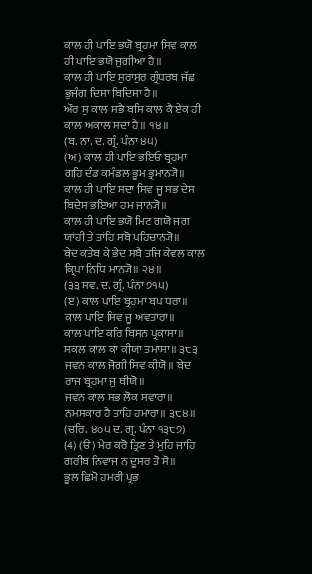ਕਾਲ ਹੀ ਪਾਇ ਭਯੋ ਬ੍ਰਹਮਾ ਸਿਵ ਕਾਲ ਹੀ ਪਾਇ ਭਯੋ ਜੁਗੀਆ ਹੈ॥
ਕਾਲ ਹੀ ਪਾਇ ਸੁਰਾਸੁਰ ਗ੍ਰੰਧਰਬ ਜੱਛ ਭੁਜੰਗ ਦਿਸਾ ਬਿਦਿਸਾ ਹੈ॥
ਔਰ ਸੁ ਕਾਲ ਸਭੈ ਬਸਿ ਕਾਲ ਕੈ ਏਕ ਹੀ ਕਾਲ ਅਕਾਲ ਸਦਾ ਹੈ॥ ੧੪॥
(ਬ. ਨਾ. ਦ. ਗ੍ਰੰ. ਪੰਨਾ ੪੫)
(ਅ) ਕਾਲ ਹੀ ਪਾਇ ਭਇਓ ਬ੍ਰਹਮਾ ਗਹਿ ਦੰਡ ਕਮੰਡਲ ਭੂਮ ਭ੍ਰਮਾਨ੍ਯੋ॥
ਕਾਲ ਹੀ ਪਾਇ ਸਦਾ ਸਿਵ ਜੂ ਸਭ ਦੇਸ ਬਿਦੇਸ ਭਇਆ ਹਮ ਜਾਨ੍ਯੋ॥
ਕਾਲ ਹੀ ਪਾਇ ਭਯੋ ਮਿਟ ਗਯੋ ਜਗ ਯਾਂਹੀ ਤੇ ਤਾਂਹਿ ਸਬੋ ਪਹਿਚਾਨ੍ਯੋ॥
ਬੇਦ ਕਤੇਬ ਕੇ ਭੇਦ ਸਬੈ ਤਜਿ ਕੇਵਲ ਕਾਲ ਕ੍ਰਿਪਾ ਨਿਧਿ ਮਾਨ੍ਯੋ॥ ੨੪॥
(੩੩ ਸਵ. ਦ. ਗ੍ਰੰ. ਪੰਨਾ ੭੧੫)
(ੲ) ਕਾਲ ਪਾਇ ਬ੍ਰਹਮਾ ਬਪ ਧਰਾ॥ ਕਾਲ ਪਾਇ ਸਿਵ ਜੂ ਅਵਤਾਰਾ॥
ਕਾਲ ਪਾਇ ਕਰਿ ਬਿਸਨ ਪ੍ਰਕਾਸਾ॥ ਸਕਲ ਕਾਲ ਕਾ ਕੀਯਾ ਤਮਾਸਾ॥ ੩੮੩
ਜਵਨ ਕਾਲ ਜੋਗੀ ਸਿਵ ਕੀਯੋ॥ ਬੇਦ ਰਾਜ ਬ੍ਰਹਮਾ ਜੁ ਥੀਯੋ॥
ਜਵਨ ਕਾਲ ਸਭ ਲੋਕ ਸਵਾਰਾ॥ ਨਮਸਕਾਰ ਹੈ ਤਾਹਿ ਹਮਾਰਾ॥ ੩੮੪॥
(ਚਰਿ. ੪੦੫ ਦ. ਗ੍ਰ. ਪੰਨਾ ੧੩੮੭)
(4) (ੳ) ਮੇਰ ਕਰੋ ਤ੍ਰਿਣ ਤੇ ਮੁਹਿ ਜਾਹਿ ਗਰੀਬ ਨਿਵਾਜ ਨ ਦੂਸਰ ਤੋ ਸੋ॥
ਭੂਲ ਛਿਮੋ ਹਮਰੀ ਪ੍ਰਭ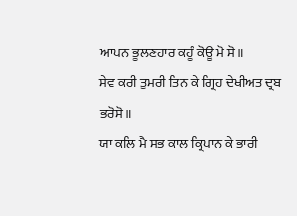ਆਪਨ ਭੂਲਣਹਾਰ ਕਹੂੰ ਕੋਊ ਮੋ ਸੋ॥
ਸੇਵ ਕਰੀ ਤੁਮਰੀ ਤਿਨ ਕੇ ਗ੍ਰਿਹ ਦੇਖੀਅਤ ਦ੍ਰਬ ਭਰੋਸੋ॥
ਯਾ ਕਲਿ ਮੈ ਸਭ ਕਾਲ ਕ੍ਰਿਪਾਨ ਕੇ ਭਾਰੀ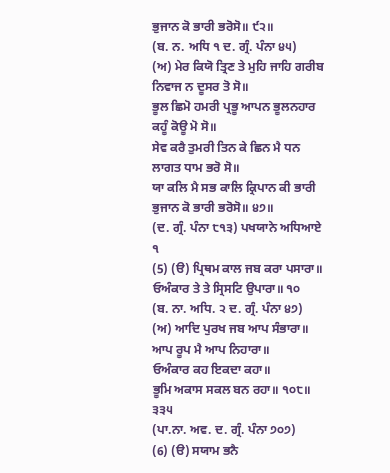ਭੁਜਾਨ ਕੋ ਭਾਰੀ ਭਰੋਸੋ॥ ੯੨॥
(ਬ. ਨ. ਅਧਿ ੧ ਦ. ਗ੍ਰੰ. ਪੰਨਾ ੪੫)
(ਅ) ਮੇਰ ਕਿਯੋ ਤ੍ਰਿਣ ਤੇ ਮੁਹਿ ਜਾਹਿ ਗਰੀਬ ਨਿਵਾਜ ਨ ਦੂਸਰ ਤੋ ਸੋ॥
ਭੂਲ ਛਿਮੋ ਹਮਰੀ ਪ੍ਰਭੂ ਆਪਨ ਭੂਲਨਹਾਰ ਕਹੂੰ ਕੋਊ ਮੋ ਸੋ॥
ਸੇਵ ਕਰੈ ਤੁਮਰੀ ਤਿਨ ਕੇ ਛਿਨ ਮੈ ਧਨ ਲਾਗਤ ਧਾਮ ਭਰੋ ਸੋ॥
ਯਾ ਕਲਿ ਮੈ ਸਭ ਕਾਲਿ ਕ੍ਰਿਪਾਨ ਕੀ ਭਾਰੀ ਭੁਜਾਨ ਕੋ ਭਾਰੀ ਭਰੋਸੋ॥ ੪੭॥
(ਦ. ਗ੍ਰੰ. ਪੰਨਾ ੮੧੩) ਪਖਯਾਨੇ ਅਧਿਆਏ ੧
(5) (ੳ) ਪ੍ਰਿਥਮ ਕਾਲ ਜਬ ਕਰਾ ਪਸਾਰਾ॥
ਓਅੰਕਾਰ ਤੇ ਤੇ ਸ੍ਰਿਸਟਿ ਉਪਾਰਾ॥ ੧੦
(ਬ. ਨਾ. ਅਧਿ. ੨ ਦ. ਗ੍ਰੰ. ਪੰਨਾ ੪੭)
(ਅ) ਆਦਿ ਪੁਰਖ ਜਬ ਆਪ ਸੰਭਾਰਾ॥
ਆਪ ਰੂਪ ਮੈ ਆਪ ਨਿਹਾਰਾ॥
ਓਅੰਕਾਰ ਕਹ ਇਕਦਾ ਕਹਾ॥
ਭੂਮਿ ਅਕਾਸ ਸਕਲ ਬਨ ਰਹਾ॥ ੧੦੮॥ ੩੩੫
(ਪਾ.ਨਾ. ਅਵ. ਦ. ਗ੍ਰੰ. ਪੰਨਾ ੭੦੭)
(6) (ੳ) ਸਯਾਮ ਭਨੈ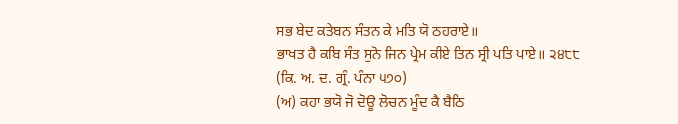ਸਭ ਬੇਦ ਕਤੇਬਨ ਸੰਤਨ ਕੇ ਮਤਿ ਯੋ ਠਹਰਾਏ॥
ਭਾਖਤ ਹੈ ਕਬਿ ਸੰਤ ਸੁਨੋ ਜਿਨ ਪ੍ਰੇਮ ਕੀਏ ਤਿਨ ਸ੍ਰੀ ਪਤਿ ਪਾਏ॥ ੨੪੮੮
(ਕਿ. ਅ. ਦ. ਗ੍ਰੰ. ਪੰਨਾ ੫੭੦)
(ਅ) ਕਹਾ ਭਯੋ ਜੋ ਦੋਊ ਲੋਚਨ ਮੂੰਦ ਕੈ ਬੈਠਿ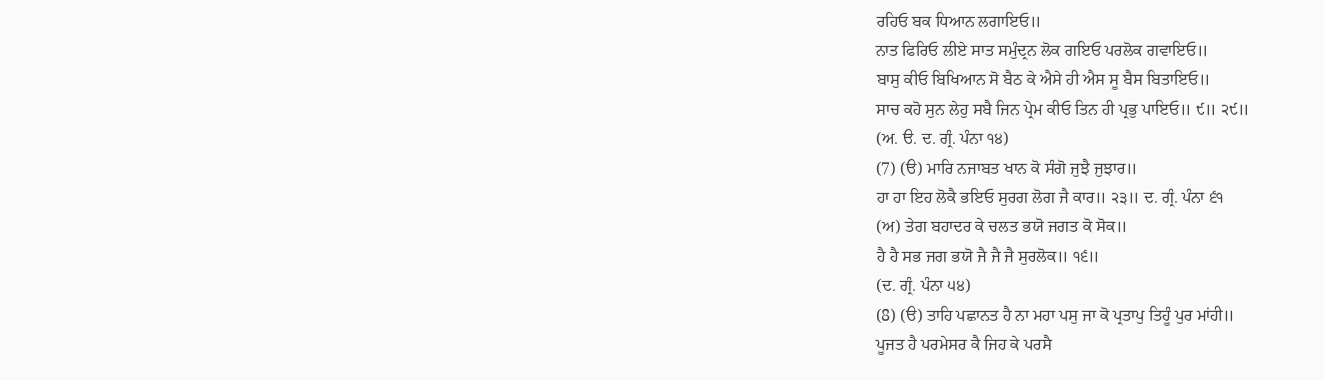ਰਹਿਓ ਬਕ ਧਿਆਨ ਲਗਾਇਓ॥
ਨਾਤ ਫਿਰਿਓ ਲੀਏ ਸਾਤ ਸਮੁੰਦ੍ਰਨ ਲੋਕ ਗਇਓ ਪਰਲੋਕ ਗਵਾਇਓ॥
ਬਾਸੁ ਕੀਓ ਬਿਖਿਆਨ ਸੋ ਬੈਠ ਕੇ ਐਸੇ ਹੀ ਐਸ ਸੂ ਬੈਸ ਬਿਤਾਇਓ॥
ਸਾਚ ਕਹੋ ਸੁਨ ਲੇਹੁ ਸਬੈ ਜਿਨ ਪ੍ਰੇਮ ਕੀਓ ਤਿਨ ਹੀ ਪ੍ਰਭੁ ਪਾਇਓ॥ ੯॥ ੨੯॥
(ਅ. ੳ. ਦ. ਗ੍ਰੰ. ਪੰਨਾ ੧੪)
(7) (ੳ) ਮਾਰਿ ਨਜਾਬਤ ਖਾਨ ਕੋ ਸੰਗੋ ਜੁਝੈ ਜੁਝਾਰ॥
ਹਾ ਹਾ ਇਹ ਲੋਕੈ ਭਇਓ ਸੁਰਗ ਲੋਗ ਜੈ ਕਾਰ॥ ੨੩॥ ਦ. ਗ੍ਰੰ. ਪੰਨਾ ੬੧
(ਅ) ਤੇਗ ਬਹਾਦਰ ਕੇ ਚਲਤ ਭਯੋ ਜਗਤ ਕੋ ਸੋਕ॥
ਹੈ ਹੈ ਸਭ ਜਗ ਭਯੋ ਜੈ ਜੈ ਜੈ ਸੁਰਲੋਕ॥ ੧੬॥
(ਦ. ਗ੍ਰੰ. ਪੰਨਾ ੫੪)
(8) (ੳ) ਤਾਹਿ ਪਛਾਨਤ ਹੈ ਨਾ ਮਹਾ ਪਸੁ ਜਾ ਕੋ ਪ੍ਰਤਾਪੁ ਤਿਹੂੰ ਪੁਰ ਮਾਂਹੀ॥
ਪੂਜਤ ਹੈ ਪਰਮੇਸਰ ਕੈ ਜਿਹ ਕੇ ਪਰਸੈ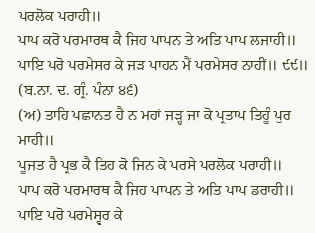ਪਰਲੋਕ ਪਰਾਹੀ॥
ਪਾਪ ਕਰੋ ਪਰਮਾਰਥ ਕੈ ਜਿਹ ਪਾਪਨ ਤੇ ਅਤਿ ਪਾਪ ਲਜਾਹੀ॥
ਪਾਇ ਪਰੋ ਪਰਮੇਸਰ ਕੇ ਜੜ ਪਾਹਨ ਮੈਂ ਪਰਮੇਸਰ ਨਾਹੀਂ॥ ੯੯॥
(ਬ.ਨਾ. ਦ. ਗ੍ਰੰ. ਪੰਨਾ ੪੬)
(ਅ) ਤਾਹਿ ਪਛਾਨਤ ਹੈ ਨ ਮਹਾਂ ਜੜ੍ਹ ਜਾ ਕੋ ਪ੍ਰਤਾਪ ਤਿਹੂੰ ਪੁਰ ਮਾਹੀ॥
ਪੂਜਤ ਹੈ ਪ੍ਰਭ ਕੈ ਤਿਹ ਕੋ ਜਿਨ ਕੇ ਪਰਸੇ ਪਰਲੋਕ ਪਰਾਹੀ॥
ਪਾਪ ਕਰੋ ਪਰਮਾਰਥ ਕੈ ਜਿਹ ਪਾਪਨ ਤੇ ਅਤਿ ਪਾਪ ਡਰਾਹੀ॥
ਪਾਇ ਪਰੋ ਪਰਮੇਸ੍ਵਰ ਕੇ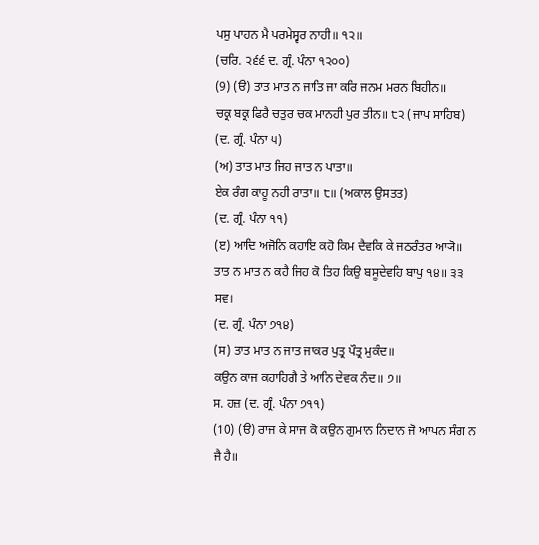ਪਸੁ ਪਾਹਨ ਮੈ ਪਰਮੇਸ੍ਵਰ ਨਾਹੀ॥ ੧੨॥
(ਚਰਿ. ੨੬੬ ਦ. ਗ੍ਰੰ. ਪੰਨਾ ੧੨੦੦)
(9) (ੳ) ਤਾਤ ਮਾਤ ਨ ਜਾਤਿ ਜਾ ਕਰਿ ਜਨਮ ਮਰਨ ਬਿਹੀਨ॥
ਚਕ੍ਰ ਬਕ੍ਰ ਫਿਰੈ ਚਤੁਰ ਚਕ ਮਾਨਹੀ ਪੁਰ ਤੀਨ॥ ੮੨ (ਜਾਪ ਸਾਹਿਬ)
(ਦ. ਗ੍ਰੰ. ਪੰਨਾ ੫)
(ਅ) ਤਾਤ ਮਾਤ ਜਿਹ ਜਾਤ ਨ ਪਾਤਾ॥
ਏਕ ਰੰਗ ਕਾਹੂ ਨਹੀ ਰਾਤਾ॥ ੮॥ (ਅਕਾਲ ਉਸਤਤ)
(ਦ. ਗ੍ਰੰ. ਪੰਨਾ ੧੧)
(ੲ) ਆਦਿ ਅਜੋਨਿ ਕਹਾਇ ਕਹੋ ਕਿਮ ਦੈਵਕਿ ਕੇ ਜਠਰੰਤਰ ਆ੍ਯੋ॥
ਤਾਤ ਨ ਮਾਤ ਨ ਕਹੈ ਜਿਹ ਕੋ ਤਿਹ ਕਿਉ ਬਸੂਦੇਵਹਿ ਬਾਪੁ ੧੪॥ ੩੩ ਸਵ।
(ਦ. ਗ੍ਰੰ. ਪੰਨਾ ੭੧੪)
(ਸ) ਤਾਤ ਮਾਤ ਨ ਜਾਤ ਜਾਕਰ ਪੁਤ੍ਰ ਪੌਤ੍ਰ ਮੁਕੰਦ॥
ਕਉਨ ਕਾਜ ਕਹਾਹਿਗੈ ਤੇ ਆਨਿ ਦੇਵਕ ਨੰਦ॥ ੭॥
ਸ. ਹਜ਼ (ਦ. ਗ੍ਰੰ. ਪੰਨਾ ੭੧੧)
(10) (ੳ) ਰਾਜ ਕੇ ਸਾਜ ਕੋ ਕਉਨ ਗੁਮਾਨ ਨਿਦਾਨ ਜੋ ਆਪਨ ਸੰਗ ਨ ਜੈ ਹੈ॥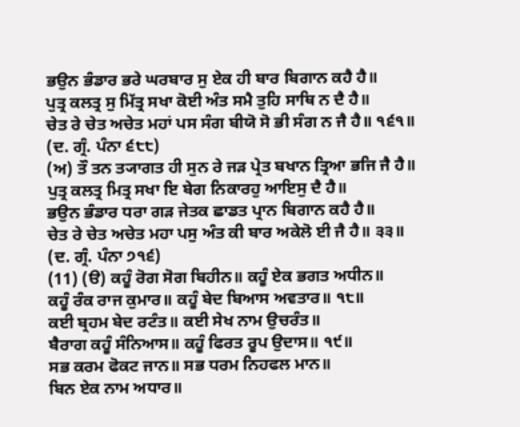ਭਉਨ ਭੰਡਾਰ ਭਰੇ ਘਰਬਾਰ ਸੁ ਏਕ ਹੀ ਬਾਰ ਬਿਗਾਨ ਕਹੈ ਹੈ॥
ਪੁਤ੍ਰ ਕਲਤ੍ਰ ਸੁ ਮਿੱਤ੍ਰ ਸਖਾ ਕੋਈ ਅੰਤ ਸਮੈ ਤੁਹਿ ਸਾਥਿ ਨ ਦੈ ਹੈ॥
ਚੇਤ ਰੇ ਚੇਤ ਅਚੇਤ ਮਹਾਂ ਪਸ ਸੰਗ ਬੀਯੋ ਸੋ ਭੀ ਸੰਗ ਨ ਜੈ ਹੈ॥ ੧੬੧॥
(ਦ. ਗ੍ਰੰ. ਪੰਨਾ ੬੮੮)
(ਅ) ਤੌ ਤਨ ਤ੍ਯਾਗਤ ਹੀ ਸੁਨ ਰੇ ਜੜ ਪ੍ਰੇਤ ਬਖਾਨ ਤ੍ਰਿਆ ਭਜਿ ਜੈ ਹੈ॥
ਪੁਤ੍ਰ ਕਲਤ੍ਰ ਮਿਤ੍ਰ ਸਖਾ ਇ ਬੇਗ ਨਿਕਾਰਹੁ ਆਇਸੁ ਦੈ ਹੈ॥
ਭਉਨ ਭੰਡਾਰ ਧਰਾ ਗੜ ਜੇਤਕ ਛਾਡਤ ਪ੍ਰਾਨ ਬਿਗਾਨ ਕਹੈ ਹੈ॥
ਚੇਤ ਰੇ ਚੇਤ ਅਚੇਤ ਮਹਾ ਪਸੁ ਅੰਤ ਕੀ ਬਾਰ ਅਕੇਲੋ ਈ ਜੈ ਹੈ॥ ੩੩॥
(ਦ. ਗ੍ਰੰ. ਪੰਨਾ ੭੧੬)
(11) (ੳ) ਕਹੂੰ ਰੋਗ ਸੋਗ ਬਿਹੀਨ॥ ਕਹੂੰ ਏਕ ਭਗਤ ਅਧੀਨ॥
ਕਹੂੰ ਰੰਕ ਰਾਜ ਕੁਮਾਰ॥ ਕਹੂੰ ਬੇਦ ਬਿਆਸ ਅਵਤਾਰ॥ ੧੮॥
ਕਈ ਬ੍ਰਹਮ ਬੇਦ ਰਟੰਤ॥ ਕਈ ਸੇਖ ਨਾਮ ਉਚਰੰਤ॥
ਬੈਰਾਗ ਕਹੂੰ ਸੰਨਿਆਸ॥ ਕਹੂੰ ਫਿਰਤ ਰੂਪ ਉਦਾਸ॥ ੧੯॥
ਸਭ ਕਰਮ ਫੋਕਟ ਜਾਨ॥ ਸਭ ਧਰਮ ਨਿਹਫਲ ਮਾਨ॥
ਬਿਨ ਏਕ ਨਾਮ ਅਧਾਰ॥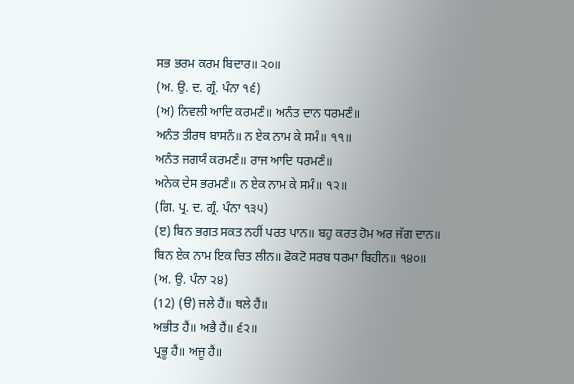ਸਭ ਭਰਮ ਕਰਮ ਬਿਦਾਰ॥ ੨੦॥
(ਅ. ਉ. ਦ. ਗ੍ਰੰ. ਪੰਨਾ ੧੬)
(ਅ) ਨਿਵਲੀ ਆਦਿ ਕਰਮਣੰ॥ ਅਨੰਤ ਦਾਨ ਧਰਮਣੰ॥
ਅਨੰਤ ਤੀਰਥ ਬਾਸਨੰ॥ ਨ ਏਕ ਨਾਮ ਕੇ ਸਮੰ॥ ੧੧॥
ਅਨੰਤ ਜਗਯੰ ਕਰਮਣੰ॥ ਰਾਜ ਆਦਿ ਧਰਮਣੰ॥
ਅਨੇਕ ਦੇਸ ਭਰਮਣੰ॥ ਨ ਏਕ ਨਾਮ ਕੇ ਸਮੰ॥ ੧੨॥
(ਗਿ. ਪ੍ਰ. ਦ. ਗ੍ਰੰ. ਪੰਨਾ ੧੩੫)
(ੲ) ਬਿਨ ਭਗਤ ਸਕਤ ਨਹੀਂ ਪਰਤ ਪਾਨ॥ ਬਹੁ ਕਰਤ ਹੋਮ ਅਰ ਜੱਗ ਦਾਨ॥
ਬਿਨ ਏਕ ਨਾਮ ਇਕ ਚਿਤ ਲੀਨ॥ ਫੋਕਟੋ ਸਰਬ ਧਰਮਾ ਬਿਹੀਨ॥ ੧੪੦॥
(ਅ. ਉ. ਪੰਨਾ ੨੪)
(12) (ੳ) ਜਲੇ ਹੈਂ॥ ਥਲੇ ਹੈਂ॥
ਅਭੀਤ ਹੈਂ॥ ਅਭੈ ਹੈਂ॥ ੬੨॥
ਪ੍ਰਭੂ ਹੈਂ॥ ਅਜੂ ਹੈਂ॥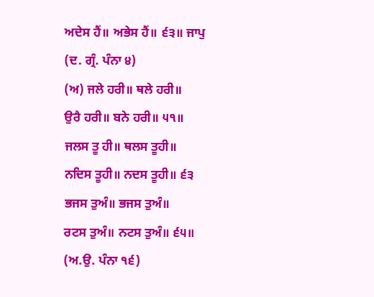ਅਦੇਸ ਹੈਂ॥ ਅਭੇਸ ਹੈਂ॥ ੬੩॥ ਜਾਪੁ
(ਦ. ਗ੍ਰੰ. ਪੰਨਾ ੪)
(ਅ) ਜਲੇ ਹਰੀ॥ ਥਲੇ ਹਰੀ॥
ਉਰੈ ਹਰੀ॥ ਬਨੇ ਹਰੀ॥ ੫੧॥
ਜਲਸ ਤੂ ਹੀ॥ ਥਲਸ ਤੂਹੀ॥
ਨਦਿਸ ਤੂਹੀ॥ ਨਦਸ ਤੂਹੀ॥ ੬੩
ਭਜਸ ਤੁਅੰ॥ ਭਜਸ ਤੁਅੰ॥
ਰਟਸ ਤੁਅੰ॥ ਨਟਸ ਤੁਅੰ॥ ੬੫॥
(ਅ.ਉ. ਪੰਨਾ ੧੬)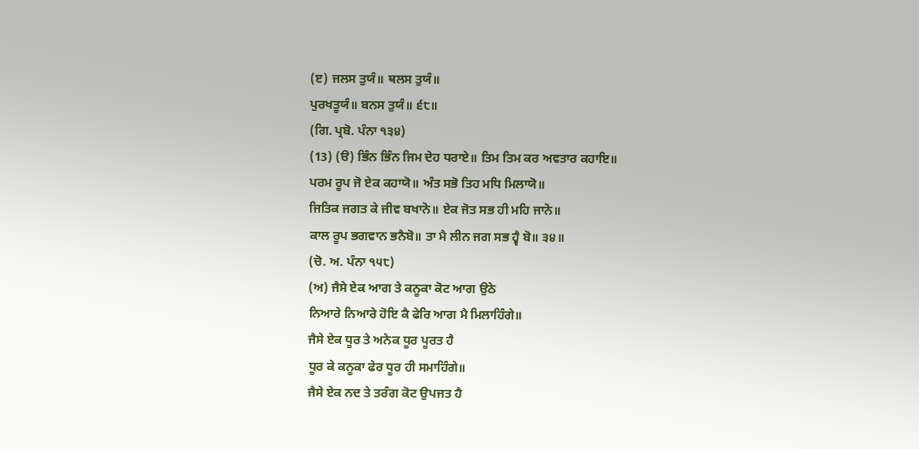(ੲ) ਜਲਸ ਤੁਯੰ॥ ਥਲਸ ਤੁਯੰ॥
ਪੁਰਖਤੂਯੰ॥ ਬਨਸ ਤੁਯੰ॥ ੬੮॥
(ਗਿ. ਪ੍ਰਬੋ. ਪੰਨਾ ੧੩੪)
(13) (ੳ) ਭਿੰਨ ਭਿੰਨ ਜਿਮ ਦੇਹ ਧਰਾਏ॥ ਤਿਮ ਤਿਮ ਕਰ ਅਵਤਾਰ ਕਹਾਇ॥
ਪਰਮ ਰੂਪ ਜੋ ਏਕ ਕਹਾਯੋ॥ ਅੰਤ ਸਭੋ ਤਿਹ ਮਧਿ ਮਿਲਾਯੋ॥
ਜਿਤਿਕ ਜਗਤ ਕੇ ਜੀਵ ਬਖਾਨੋ॥ ਏਕ ਜੋਤ ਸਭ ਹੀ ਮਹਿ ਜਾਨੋ॥
ਕਾਲ ਰੂਪ ਭਗਵਾਨ ਭਨੈਬੋ॥ ਤਾ ਮੈ ਲੀਨ ਜਗ ਸਭ ਹ੍ਵੈ ਬੋ॥ ੩੪॥
(ਚੋ. ਅ. ਪੰਨਾ ੧੫੮)
(ਅ) ਜੈਸੇ ਏਕ ਆਗ ਤੇ ਕਨੂਕਾ ਕੋਟ ਆਗ ਉਠੇ
ਨਿਆਰੇ ਨਿਆਰੇ ਹੋਇ ਕੈ ਫੇਰਿ ਆਗ ਮੈ ਮਿਲਾਹਿੰਗੇ॥
ਜੈਸੇ ਏਕ ਧੂਰ ਤੇ ਅਨੇਕ ਧੂਰ ਪੂਰਤ ਹੈ
ਧੂਰ ਕੇ ਕਨੂਕਾ ਫੇਰ ਧੂਰ ਹੀ ਸਮਾਹਿੰਗੇ॥
ਜੈਸੇ ਏਕ ਨਦ ਤੇ ਤਰੰਗ ਕੋਟ ਉਪਜਤ ਹੈ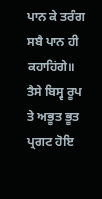ਪਾਨ ਕੇ ਤਰੰਗ ਸਬੈ ਪਾਨ ਹੀ ਕਹਾਹਿਂਗੇ॥
ਤੈਸੇ ਬਿਸ੍ਵ ਰੂਪ ਤੇ ਅਭੂਤ ਭੂਤ ਪ੍ਰਗਟ ਹੋਇ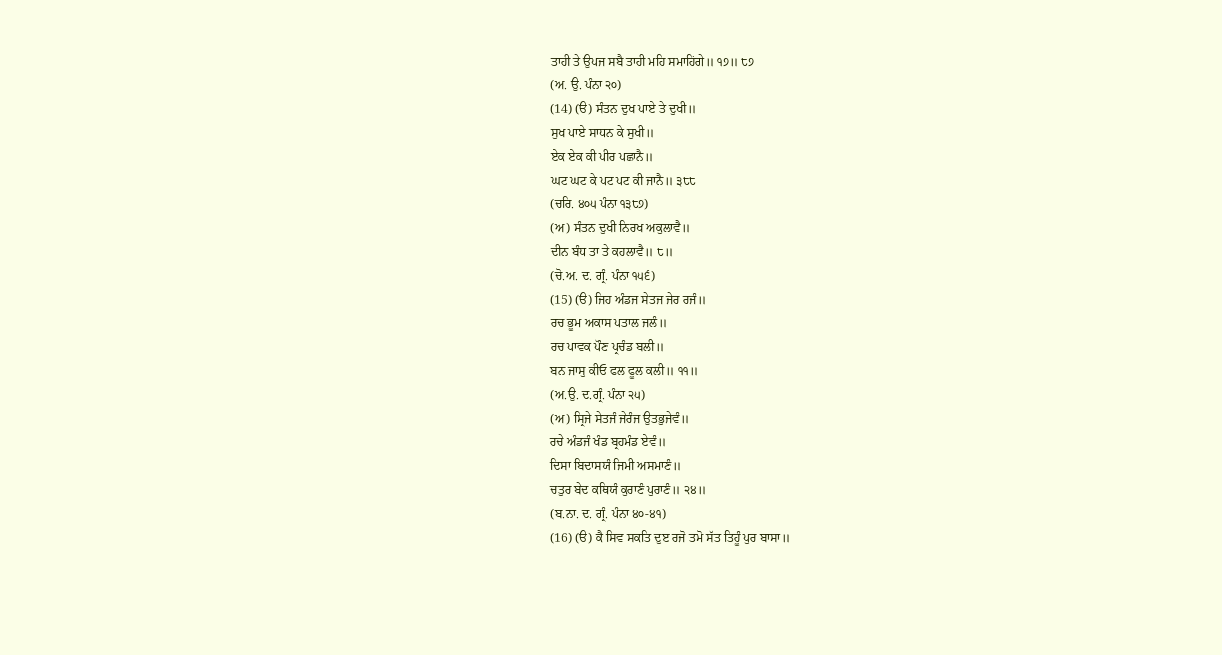ਤਾਹੀ ਤੇ ਉਪਜ ਸਬੈ ਤਾਹੀ ਮਹਿ ਸਮਾਹਿਂਗੇ॥ ੧੭॥ ੮੭
(ਅ. ਉ. ਪੰਨਾ ੨੦)
(14) (ੳ) ਸੰਤਨ ਦੁਖ ਪਾਏ ਤੇ ਦੁਖੀ॥
ਸੁਖ ਪਾਏ ਸਾਧਨ ਕੇ ਸੁਖੀ॥
ਏਕ ਏਕ ਕੀ ਪੀਰ ਪਛਾਨੈ॥
ਘਟ ਘਟ ਕੇ ਪਟ ਪਟ ਕੀ ਜਾਨੈ॥ ੩੮੮
(ਚਰਿ. ੪੦੫ ਪੰਨਾ ੧੩੮੭)
(ਅ) ਸੰਤਨ ਦੁਖੀ ਨਿਰਖ ਅਕੁਲਾਵੈ॥
ਦੀਨ ਬੰਧ ਤਾ ਤੇ ਕਹਲਾਵੈ॥ ੮॥
(ਚੋ.ਅ. ਦ. ਗ੍ਰੰ. ਪੰਨਾ ੧੫੬)
(15) (ੳ) ਜਿਹ ਅੰਡਜ ਸੇਤਜ ਜੇਰ ਰਜੰ॥
ਰਚ ਭੂਮ ਅਕਾਸ ਪਤਾਲ ਜਲੰ॥
ਰਚ ਪਾਵਕ ਪੌਣ ਪ੍ਰਚੰਡ ਬਲੀ॥
ਬਨ ਜਾਸੁ ਕੀਓ ਫਲ ਫੂਲ ਕਲੀ॥ ੧੧॥
(ਅ.ਉ. ਦ.ਗ੍ਰੰ. ਪੰਨਾ ੨੫)
(ਅ) ਸ੍ਰਿਜੇ ਸੇਤਜੰ ਜੇਰੰਜ ਉਤਭੁਜੇਵੰ॥
ਰਚੇ ਅੰਡਜੰ ਖੰਡ ਬ੍ਰਹਮੰਡ ਏਵੰ॥
ਦਿਸਾ ਬਿਦਾਸਯੰ ਜਿਮੀ ਅਸਮਾਣੰ॥
ਚਤੁਰ ਬੇਦ ਕਥਿਯੰ ਕੁਰਾਣੰ ਪੁਰਾਣੰ॥ ੨੪॥
(ਬ.ਨਾ. ਦ. ਗ੍ਰੰ. ਪੰਨਾ ੪੦-੪੧)
(16) (ੳ) ਕੈ ਸਿਵ ਸਕਤਿ ਦੁੲ ਰਜੋ ਤਮੋ ਸੱਤ ਤਿਹੂੰ ਪੁਰ ਬਾਸਾ॥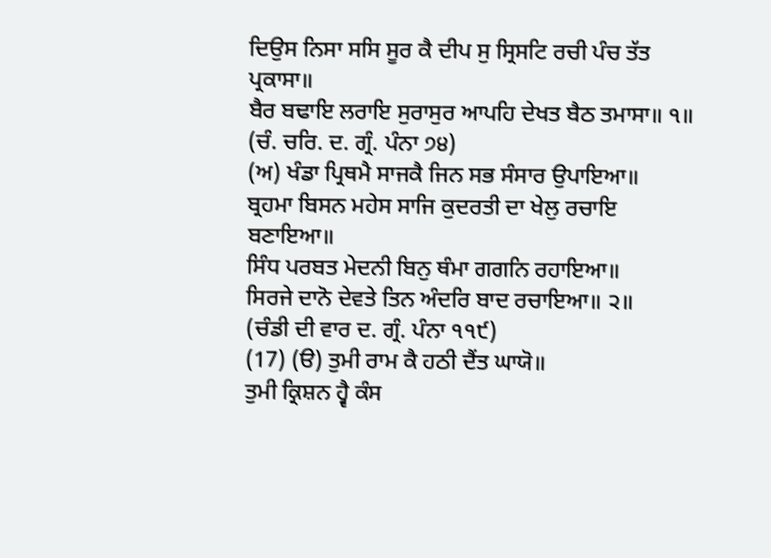ਦਿਉਸ ਨਿਸਾ ਸਸਿ ਸੂਰ ਕੈ ਦੀਪ ਸੁ ਸ੍ਰਿਸਟਿ ਰਚੀ ਪੰਚ ਤੱਤ ਪ੍ਰਕਾਸਾ॥
ਬੈਰ ਬਢਾਇ ਲਰਾਇ ਸੁਰਾਸੁਰ ਆਪਹਿ ਦੇਖਤ ਬੈਠ ਤਮਾਸਾ॥ ੧॥
(ਚੰ. ਚਰਿ. ਦ. ਗ੍ਰੰ. ਪੰਨਾ ੭੪)
(ਅ) ਖੰਡਾ ਪ੍ਰਿਥਮੈ ਸਾਜਕੈ ਜਿਨ ਸਭ ਸੰਸਾਰ ਉਪਾਇਆ॥
ਬ੍ਰਹਮਾ ਬਿਸਨ ਮਹੇਸ ਸਾਜਿ ਕੁਦਰਤੀ ਦਾ ਖੇਲੁ ਰਚਾਇ ਬਣਾਇਆ॥
ਸਿੰਧ ਪਰਬਤ ਮੇਦਨੀ ਬਿਨੁ ਥੰਮਾ ਗਗਨਿ ਰਹਾਇਆ॥
ਸਿਰਜੇ ਦਾਨੋ ਦੇਵਤੇ ਤਿਨ ਅੰਦਰਿ ਬਾਦ ਰਚਾਇਆ॥ ੨॥
(ਚੰਡੀ ਦੀ ਵਾਰ ਦ. ਗ੍ਰੰ. ਪੰਨਾ ੧੧੯)
(17) (ੳ) ਤੁਮੀ ਰਾਮ ਕੈ ਹਠੀ ਦੈਂਤ ਘਾਯੋ॥
ਤੁਮੀ ਕ੍ਰਿਸ਼ਨ ਹ੍ਵੈ ਕੰਸ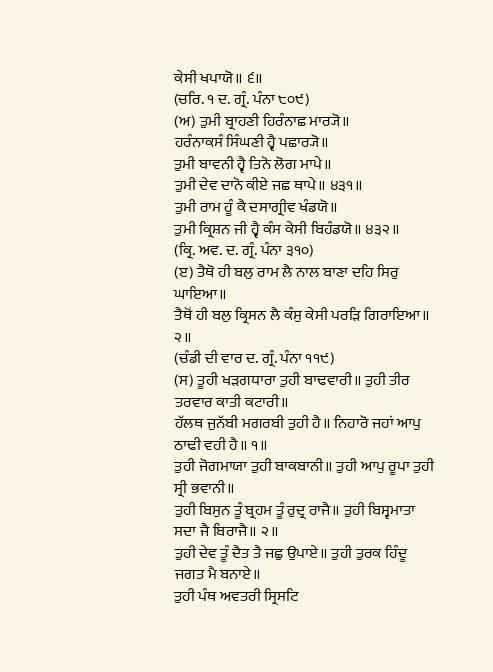ਕੇਸੀ ਖਪਾਯੋ॥ ੬॥
(ਚਰਿ. ੧ ਦ. ਗ੍ਰੰ. ਪੰਨਾ ੮੦੯)
(ਅ) ਤੁਮੀ ਬ੍ਰਾਹਣੀ ਹਿਰੰਨਾਛ ਮਾਰ੍ਯੋ॥
ਹਰੰਨਾਕਸੰ ਸਿੰਘਣੀ ਹ੍ਵੈ ਪਛਾਰ੍ਯੋ॥
ਤੁਮੀ ਬਾਵਨੀ ਹ੍ਵੈ ਤਿਨੋ ਲੋਗ ਮਾਪੇ॥
ਤੁਮੀ ਦੇਵ ਦਾਨੋ ਕੀਏ ਜਛ ਥਾਪੇ॥ ੪੩੧॥
ਤੁਮੀ ਰਾਮ ਹੂੰ ਕੈ ਦਸਾਗ੍ਰੀਵ ਖੰਡਯੋ॥
ਤੁਮੀ ਕ੍ਰਿਸ਼ਨ ਜੀ ਹ੍ਵੈ ਕੰਸ ਕੇਸੀ ਬਿਹੰਡਯੋ॥ ੪੩੨॥
(ਕ੍ਰਿ. ਅਵ. ਦ. ਗ੍ਰੰ. ਪੰਨਾ ੩੧੦)
(ੲ) ਤੈਥੋ ਹੀ ਬਲੁ ਰਾਮ ਲੈ ਨਾਲ ਬਾਣਾ ਦਹਿ ਸਿਰੁ ਘਾਇਆ॥
ਤੈਥੋਂ ਹੀ ਬਲੁ ਕ੍ਰਿਸਨ ਲੈ ਕੰਸੁ ਕੇਸੀ ਪਰੜਿ ਗਿਰਾਇਆ॥ ੨॥
(ਚੰਡੀ ਦੀ ਵਾਰ ਦ. ਗ੍ਰੰ. ਪੰਨਾ ੧੧੯)
(ਸ) ਤੂਹੀ ਖੜਗਧਾਰਾ ਤੁਹੀ ਬਾਢਵਾਰੀ॥ ਤੁਹੀ ਤੀਰ ਤਰਵਾਰ ਕਾਤੀ ਕਟਾਰੀ॥
ਹੱਲਥ ਜੁਨੱਬੀ ਮਗਰਬੀ ਤੁਹੀ ਹੈ॥ ਨਿਹਾਰੋ ਜਹਾਂ ਆਪੁ ਠਾਢੀ ਵਹੀ ਹੈ॥ ੧॥
ਤੁਹੀ ਜੋਗਮਾਯਾ ਤੁਹੀ ਬਾਕਬਾਨੀ॥ ਤੁਹੀ ਆਪੁ ਰੂਪਾ ਤੁਹੀ ਸ੍ਰੀ ਭਵਾਨੀ॥
ਤੁਹੀ ਬਿਸੁਨ ਤੂੰ ਬ੍ਰਹਮ ਤੂੰ ਰੁਦ੍ਰ ਰਾਜੈ॥ ਤੁਹੀ ਬਿਸ੍ਵਮਾਤਾ ਸਦਾ ਜੈ ਬਿਰਾਜੈ॥ ੨॥
ਤੁਹੀ ਦੇਵ ਤੂੰ ਦੈਤ ਤੈ ਜਛੁ ਉਪਾਏ॥ ਤੁਹੀ ਤੁਰਕ ਹਿੰਦੂ ਜਗਤ ਮੈ ਬਨਾਏ॥
ਤੁਹੀ ਪੰਥ ਅਵਤਰੀ ਸ੍ਰਿਸਟਿ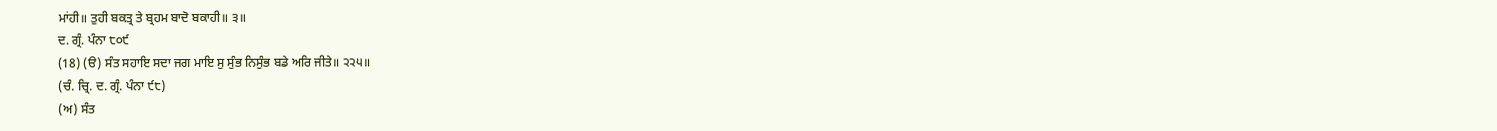ਮਾਂਹੀ॥ ਤੁਹੀ ਬਕਤ੍ਰ ਤੇ ਬ੍ਰਹਮ ਬਾਦੋ ਬਕਾਹੀ॥ ੩॥
ਦ. ਗ੍ਰੰ. ਪੰਨਾ ੮੦੯
(18) (ੳ) ਸੰਤ ਸਹਾਇ ਸਦਾ ਜਗ ਮਾਇ ਸੁ ਸੁੰਭ ਨਿਸੁੰਭ ਬਡੇ ਅਰਿ ਜੀਤੇ॥ ੨੨੫॥
(ਚੰ. ਚ੍ਰਿ. ਦ. ਗ੍ਰੰ. ਪੰਨਾ ੯੮)
(ਅ) ਸੰਤ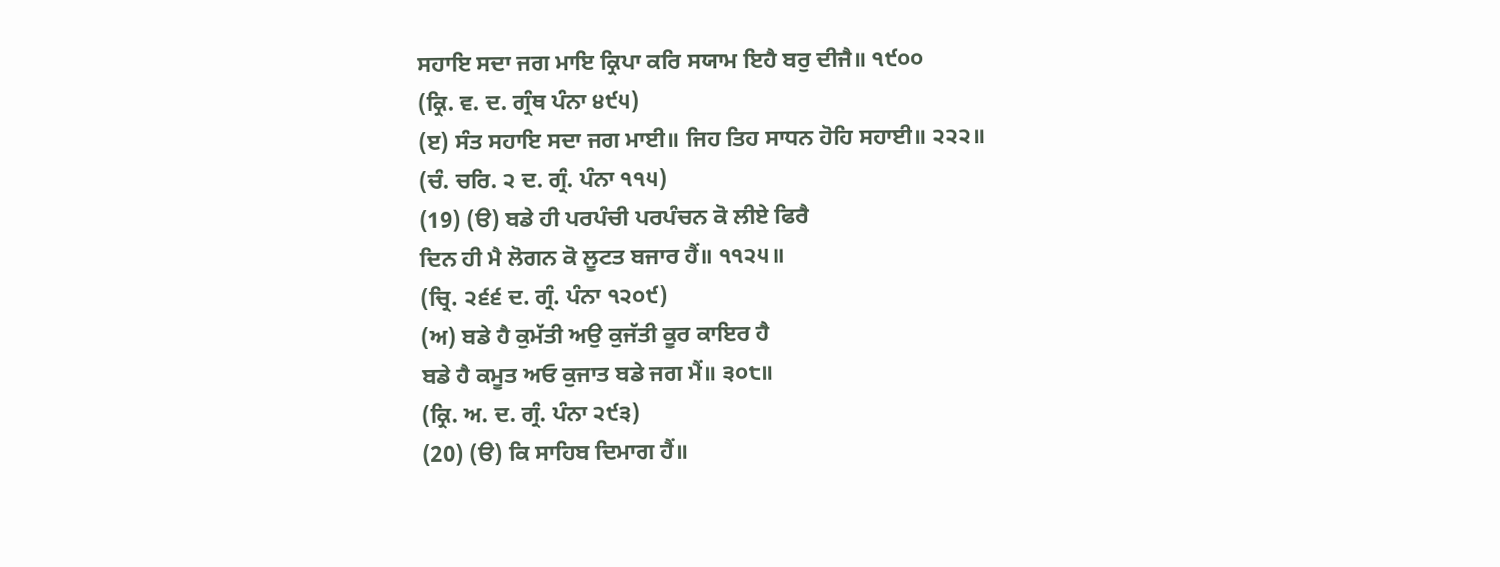ਸਹਾਇ ਸਦਾ ਜਗ ਮਾਇ ਕ੍ਰਿਪਾ ਕਰਿ ਸਯਾਮ ਇਹੈ ਬਰੁ ਦੀਜੈ॥ ੧੯੦੦
(ਕ੍ਰਿ. ਵ. ਦ. ਗ੍ਰੰਥ ਪੰਨਾ ੪੯੫)
(ੲ) ਸੰਤ ਸਹਾਇ ਸਦਾ ਜਗ ਮਾਈ॥ ਜਿਹ ਤਿਹ ਸਾਧਨ ਹੋਹਿ ਸਹਾਈ॥ ੨੨੨॥
(ਚੰ. ਚਰਿ. ੨ ਦ. ਗ੍ਰੰ. ਪੰਨਾ ੧੧੫)
(19) (ੳ) ਬਡੇ ਹੀ ਪਰਪੰਚੀ ਪਰਪੰਚਨ ਕੋ ਲੀਏ ਫਿਰੈ
ਦਿਨ ਹੀ ਮੈ ਲੋਗਨ ਕੋ ਲੂਟਤ ਬਜਾਰ ਹੈਂ॥ ੧੧੨੫॥
(ਚ੍ਰਿ. ੨੬੬ ਦ. ਗ੍ਰੰ. ਪੰਨਾ ੧੨੦੯)
(ਅ) ਬਡੇ ਹੈ ਕੁਮੱਤੀ ਅਉ ਕੁਜੱਤੀ ਕੂਰ ਕਾਇਰ ਹੈ
ਬਡੇ ਹੈ ਕਮੂਤ ਅਓ ਕੁਜਾਤ ਬਡੇ ਜਗ ਮੈਂ॥ ੩੦੮॥
(ਕ੍ਰਿ. ਅ. ਦ. ਗ੍ਰੰ. ਪੰਨਾ ੨੯੩)
(20) (ੳ) ਕਿ ਸਾਹਿਬ ਦਿਮਾਗ ਹੈਂ॥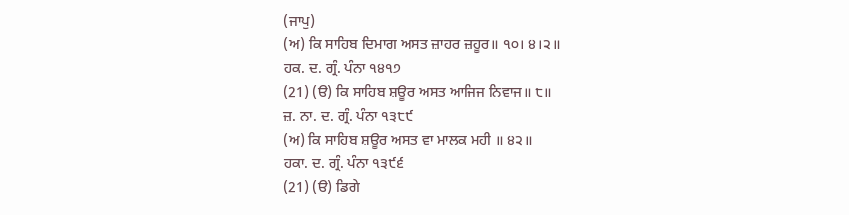(ਜਾਪੁ)
(ਅ) ਕਿ ਸਾਹਿਬ ਦਿਮਾਗ ਅਸਤ ਜ਼ਾਹਰ ਜ਼ਹੂਰ॥ ੧੦। ੪।੨॥
ਹਕ. ਦ. ਗ੍ਰੰ. ਪੰਨਾ ੧੪੧੭
(21) (ੳ) ਕਿ ਸਾਹਿਬ ਸ਼ਊਰ ਅਸਤ ਆਜਿਜ ਨਿਵਾਜ॥ ੮॥
ਜ਼. ਨਾ. ਦ. ਗ੍ਰੰ. ਪੰਨਾ ੧੩੮੯
(ਅ) ਕਿ ਸਾਹਿਬ ਸ਼ਊਰ ਅਸਤ ਵਾ ਮਾਲਕ ਮਹੀ ॥ ੪੨॥
ਹਕਾ. ਦ. ਗ੍ਰੰ. ਪੰਨਾ ੧੩੯੬
(21) (ੳ) ਡਿਗੇ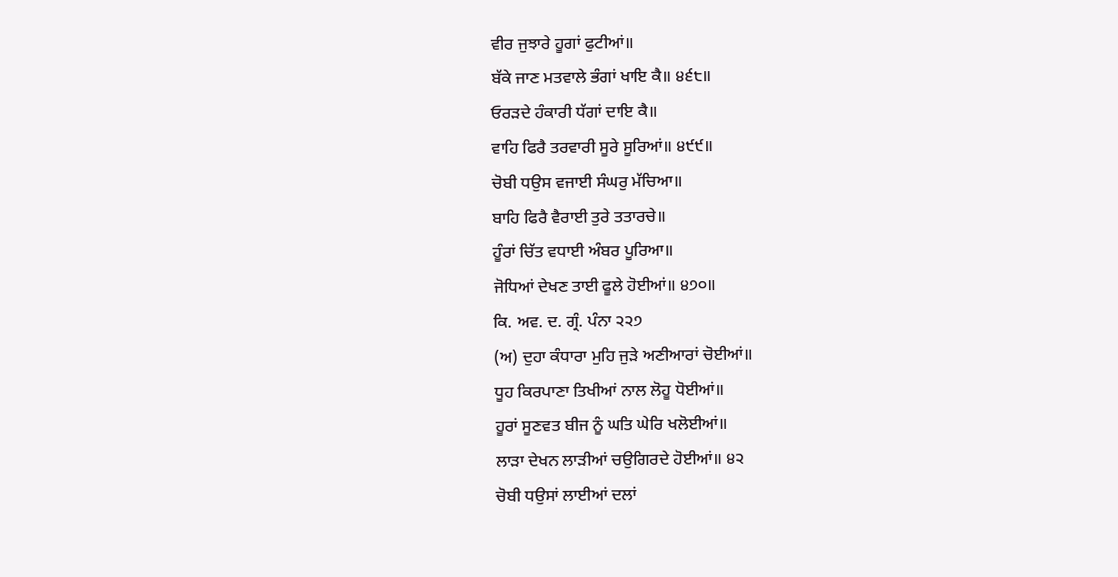ਵੀਰ ਜੁਝਾਰੇ ਹੂਗਾਂ ਫੁਟੀਆਂ॥
ਬੱਕੇ ਜਾਣ ਮਤਵਾਲੇ ਭੰਗਾਂ ਖਾਇ ਕੈ॥ ੪੬੮॥
ਓਰੜਦੇ ਹੰਕਾਰੀ ਧੱਗਾਂ ਦਾਇ ਕੈ॥
ਵਾਹਿ ਫਿਰੈ ਤਰਵਾਰੀ ਸੂਰੇ ਸੂਰਿਆਂ॥ ੪੯੯॥
ਚੋਬੀ ਧਉਸ ਵਜਾਈ ਸੰਘਰੁ ਮੱਚਿਆ॥
ਬਾਹਿ ਫਿਰੈ ਵੈਰਾਈ ਤੁਰੇ ਤਤਾਰਚੇ॥
ਹੂੰਰਾਂ ਚਿੱਤ ਵਧਾਈ ਅੰਬਰ ਪੂਰਿਆ॥
ਜੋਧਿਆਂ ਦੇਖਣ ਤਾਈ ਫੂਲੇ ਹੋਈਆਂ॥ ੪੭੦॥
ਕਿ. ਅਵ. ਦ. ਗ੍ਰੰ. ਪੰਨਾ ੨੨੭
(ਅ) ਦੁਹਾ ਕੰਧਾਰਾ ਮੁਹਿ ਜੁੜੇ ਅਣੀਆਰਾਂ ਚੋਈਆਂ॥
ਧੂਹ ਕਿਰਪਾਣਾ ਤਿਖੀਆਂ ਨਾਲ ਲੋਹੂ ਧੋਈਆਂ॥
ਹੂਰਾਂ ਸੂਣਵਤ ਬੀਜ ਨੂੰ ਘਤਿ ਘੇਰਿ ਖਲੋਈਆਂ॥
ਲਾੜਾ ਦੇਖਨ ਲਾੜੀਆਂ ਚਉਗਿਰਦੇ ਹੋਈਆਂ॥ ੪੨
ਚੋਬੀ ਧਉਸਾਂ ਲਾਈਆਂ ਦਲਾਂ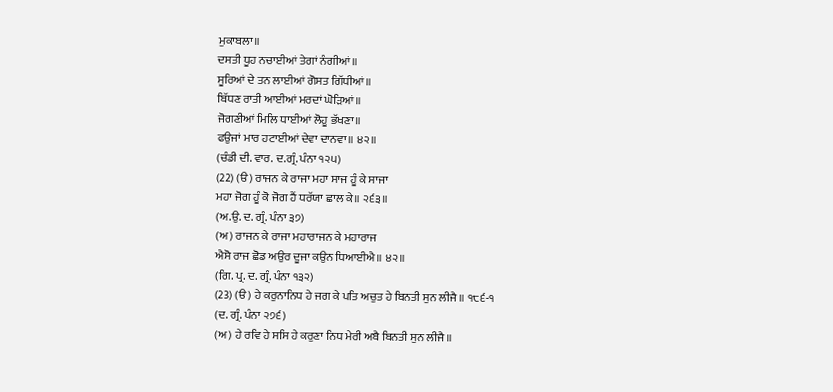ਮੁਕਾਬਲਾ॥
ਦਸਤੀ ਧੂਹ ਨਚਾਈਆਂ ਤੇਗਾਂ ਨੰਗੀਆਂ॥
ਸੂਰਿਆਂ ਦੇ ਤਨ ਲਾਈਆਂ ਗੋਸਤ ਗਿੱਧੀਆਂ॥
ਬਿੱਧਣ ਰਾਤੀ ਆਈਆਂ ਮਰਦਾਂ ਘੋੜਿਆਂ॥
ਜੋਗਣੀਆਂ ਮਿਲਿ ਧਾਈਆਂ ਲੋਹੂ ਭੱਖਣਾ॥
ਫਉਜਾਂ ਮਾਰ ਹਟਾਈਆਂ ਦੇਵਾ ਦਾਨਵਾ॥ ੪੨॥
(ਚੰਡੀ ਦੀ. ਵਾਰ. ਦ.ਗ੍ਰੰ. ਪੰਨਾ ੧੨੫)
(22) (ੳ) ਰਾਜਨ ਕੇ ਰਾਜਾ ਮਹਾ ਸਾਜ ਹੂੰ ਕੇ ਸਾਜਾ
ਮਹਾ ਜੋਗ ਹੂੰ ਕੋ ਜੋਗ ਹੈਂ ਧਰੱਯਾ ਛਾਲ ਕੇ॥ ੨੬੩॥
(ਅ.ਉ. ਦ. ਗ੍ਰੰ. ਪੰਨਾ ੩੭)
(ਅ) ਰਾਜਨ ਕੇ ਰਾਜਾ ਮਹਾਰਾਜਨ ਕੇ ਮਹਾਰਾਜ
ਐਸੋ ਰਾਜ ਛੋਡ ਅਉਰ ਦੂਜਾ ਕਉਨ ਧਿਆਈਐ॥ ੪੨॥
(ਗਿ. ਪ੍ਰ. ਦ. ਗ੍ਰੰ. ਪੰਨਾ ੧੩੨)
(23) (ੳ) ਹੇ ਕਰੁਨਾਨਿਧ ਹੇ ਜਗ ਕੇ ਪਤਿ ਅਚੁਤ ਹੇ ਬਿਨਤੀ ਸੁਨ ਲੀਜੈ॥ ੧੮੬-੧
(ਦ. ਗ੍ਰੰ. ਪੰਨਾ ੨੭੬)
(ਅ) ਹੇ ਰਵਿ ਹੇ ਸਸਿ ਹੇ ਕਰੁਣਾ ਨਿਧ ਮੇਰੀ ਅਬੈ ਬਿਨਤੀ ਸੁਨ ਲੀਜੈ॥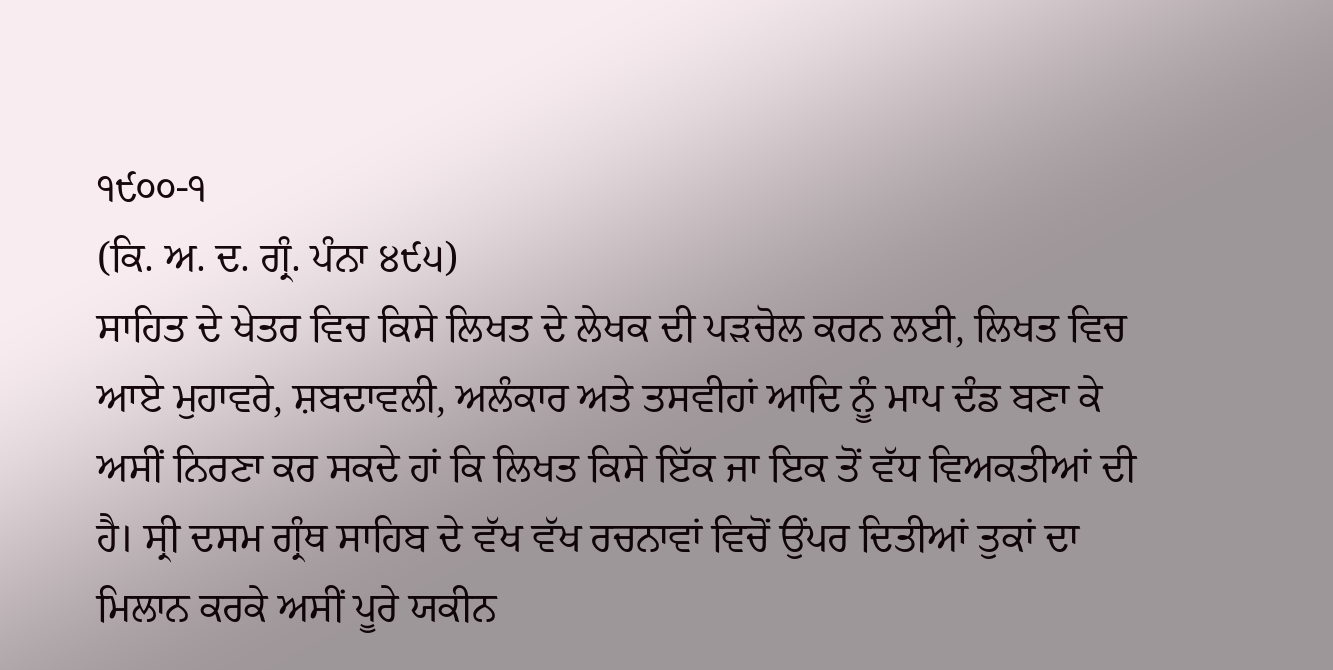੧੯੦੦-੧
(ਕਿ. ਅ. ਦ. ਗ੍ਰੰ. ਪੰਨਾ ੪੯੫)
ਸਾਹਿਤ ਦੇ ਖੇਤਰ ਵਿਚ ਕਿਸੇ ਲਿਖਤ ਦੇ ਲੇਖਕ ਦੀ ਪੜਚੋਲ ਕਰਨ ਲਈ, ਲਿਖਤ ਵਿਚ ਆਏ ਮੁਹਾਵਰੇ, ਸ਼ਬਦਾਵਲੀ, ਅਲੰਕਾਰ ਅਤੇ ਤਸਵੀਹਾਂ ਆਦਿ ਨੂੰ ਮਾਪ ਦੰਡ ਬਣਾ ਕੇ ਅਸੀਂ ਨਿਰਣਾ ਕਰ ਸਕਦੇ ਹਾਂ ਕਿ ਲਿਖਤ ਕਿਸੇ ਇੱਕ ਜਾ ਇਕ ਤੋਂ ਵੱਧ ਵਿਅਕਤੀਆਂ ਦੀ ਹੈ। ਸ੍ਰੀ ਦਸਮ ਗ੍ਰੰਥ ਸਾਹਿਬ ਦੇ ਵੱਖ ਵੱਖ ਰਚਨਾਵਾਂ ਵਿਚੋਂ ਉਂਪਰ ਦਿਤੀਆਂ ਤੁਕਾਂ ਦਾ ਮਿਲਾਨ ਕਰਕੇ ਅਸੀਂ ਪੂਰੇ ਯਕੀਨ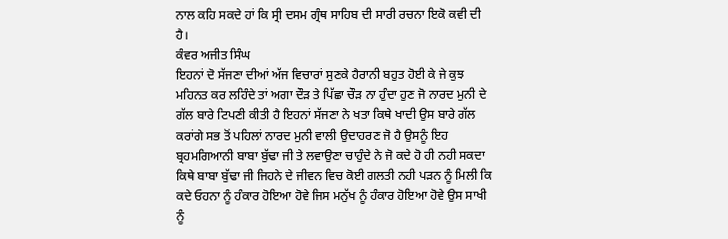ਨਾਲ ਕਹਿ ਸਕਦੇ ਹਾਂ ਕਿ ਸ੍ਰੀ ਦਸਮ ਗ੍ਰੰਥ ਸਾਹਿਬ ਦੀ ਸਾਰੀ ਰਚਨਾ ਇਕੋ ਕਵੀ ਦੀ ਹੈ।
ਕੰਵਰ ਅਜੀਤ ਸਿੰਘ
ਇਹਨਾਂ ਦੋ ਸੱਜਣਾ ਦੀਆਂ ਅੱਜ ਵਿਚਾਰਾਂ ਸੁਣਕੇ ਹੈਰਾਨੀ ਬਹੁਤ ਹੋਈ ਕੇ ਜੇ ਕੁਝ ਮਹਿਨਤ ਕਰ ਲਹਿੰਦੇ ਤਾਂ ਅਗਾ ਦੌੜ ਤੇ ਪਿੱਛਾ ਚੌੜ ਨਾ ਹੁੰਦਾ ਹੁਣ ਜੋ ਨਾਰਦ ਮੁਨੀ ਦੇ ਗੱਲ ਬਾਰੇ ਟਿਪਣੀ ਕੀਤੀ ਹੈ ਇਹਨਾਂ ਸੱਜਣਾ ਨੇ ਖਤਾ ਕਿਥੇ ਖਾਦੀ ਉਸ ਬਾਰੇ ਗੱਲ ਕਰਾਂਗੇ ਸਭ ਤੋਂ ਪਹਿਲਾਂ ਨਾਰਦ ਮੁਨੀ ਵਾਲੀ ਉਦਾਹਰਣ ਜੋ ਹੈ ਉਸਨੂੰ ਇਹ ਬ੍ਰਹਮਗਿਆਨੀ ਬਾਬਾ ਬੁੱਢਾ ਜੀ ਤੇ ਲਵਾਉਣਾ ਚਾਹੁੰਦੇ ਨੇ ਜੋ ਕਦੇ ਹੋ ਹੀ ਨਹੀ ਸਕਦਾ ਕਿਥੇ ਬਾਬਾ ਬੁੱਢਾ ਜੀ ਜਿਹਨੇ ਦੇ ਜੀਵਨ ਵਿਚ ਕੋਈ ਗਲਤੀ ਨਹੀ ਪੜਨ ਨੂੰ ਮਿਲੀ ਕਿ ਕਦੇ ਓਹਨਾ ਨੂੰ ਹੰਕਾਰ ਹੋਇਆ ਹੋਵੇ ਜਿਸ ਮਨੁੱਖ ਨੂੰ ਹੰਕਾਰ ਹੋਇਆ ਹੋਵੇ ਉਸ ਸਾਖੀ ਨੂੰ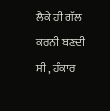ਲੈਕੇ ਹੀ ਗੱਲ ਕਰਨੀ ਬਣਦੀ ਸੀ , ਹੰਕਾਰ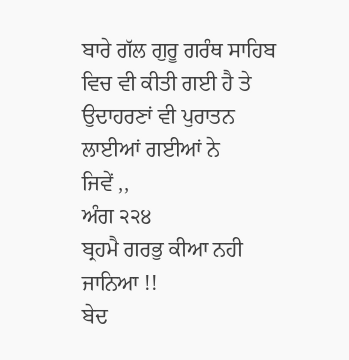ਬਾਰੇ ਗੱਲ ਗੁਰੂ ਗਰੰਥ ਸਾਹਿਬ ਵਿਚ ਵੀ ਕੀਤੀ ਗਈ ਹੈ ਤੇ ਉਦਾਹਰਣਾਂ ਵੀ ਪੁਰਾਤਨ ਲਾਈਆਂ ਗਈਆਂ ਨੇ
ਜਿਵੇਂ ,,
ਅੰਗ ੨੨੪
ਬ੍ਰਹਮੈ ਗਰਭੁ ਕੀਆ ਨਹੀ ਜਾਨਿਆ !!
ਬੇਦ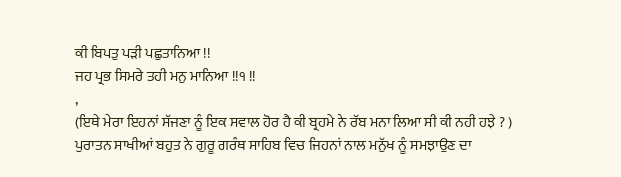ਕੀ ਬਿਪਤੁ ਪੜੀ ਪਛੁਤਾਨਿਆ !!
ਜਹ ਪ੍ਰਭ ਸਿਮਰੇ ਤਹੀ ਮਨੁ ਮਾਨਿਆ !!੧ !!
,
(ਇਥੇ ਮੇਰਾ ਇਹਨਾਂ ਸੱਜਣਾ ਨੂੰ ਇਕ ਸਵਾਲ ਹੋਰ ਹੈ ਕੀ ਬ੍ਰਹਮੇ ਨੇ ਰੱਬ ਮਨਾ ਲਿਆ ਸੀ ਕੀ ਨਹੀ ਹਝੇ ? )
ਪੁਰਾਤਨ ਸਾਖੀਆਂ ਬਹੁਤ ਨੇ ਗੁਰੂ ਗਰੰਥ ਸਾਹਿਬ ਵਿਚ ਜਿਹਨਾਂ ਨਾਲ ਮਨੁੱਖ ਨੂੰ ਸਮਝਾਉਣ ਦਾ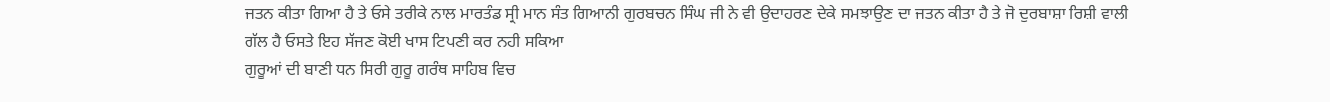ਜਤਨ ਕੀਤਾ ਗਿਆ ਹੈ ਤੇ ਓਸੇ ਤਰੀਕੇ ਨਾਲ ਮਾਰਤੰਡ ਸ੍ਰੀ ਮਾਨ ਸੰਤ ਗਿਆਨੀ ਗੁਰਬਚਨ ਸਿੰਘ ਜੀ ਨੇ ਵੀ ਉਦਾਹਰਣ ਦੇਕੇ ਸਮਝਾਉਣ ਦਾ ਜਤਨ ਕੀਤਾ ਹੈ ਤੇ ਜੋ ਦੁਰਬਾਸ਼ਾ ਰਿਸ਼ੀ ਵਾਲੀ ਗੱਲ ਹੈ ਓਸਤੇ ਇਹ ਸੱਜਣ ਕੋਈ ਖਾਸ ਟਿਪਣੀ ਕਰ ਨਹੀ ਸਕਿਆ
ਗੁਰੂਆਂ ਦੀ ਬਾਣੀ ਧਨ ਸਿਰੀ ਗੁਰੂ ਗਰੰਥ ਸਾਹਿਬ ਵਿਚ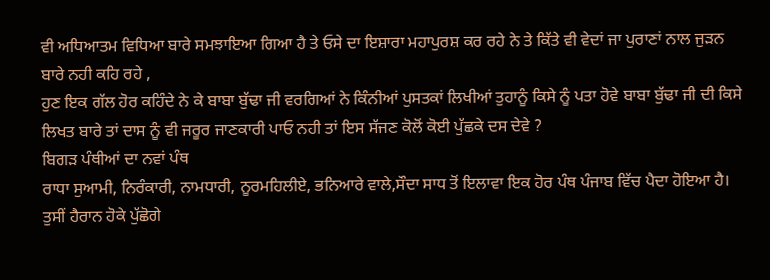ਵੀ ਅਧਿਆਤਮ ਵਿਧਿਆ ਬਾਰੇ ਸਮਝਾਇਆ ਗਿਆ ਹੈ ਤੇ ਓਸੇ ਦਾ ਇਸ਼ਾਰਾ ਮਹਾਪੁਰਸ਼ ਕਰ ਰਹੇ ਨੇ ਤੇ ਕਿੱਤੇ ਵੀ ਵੇਦਾਂ ਜਾ ਪੁਰਾਣਾਂ ਨਾਲ ਜੁੜਨ ਬਾਰੇ ਨਹੀ ਕਹਿ ਰਹੇ ,
ਹੁਣ ਇਕ ਗੱਲ ਹੋਰ ਕਹਿੰਦੇ ਨੇ ਕੇ ਬਾਬਾ ਬੁੱਢਾ ਜੀ ਵਰਗਿਆਂ ਨੇ ਕਿੰਨੀਆਂ ਪੁਸਤਕਾਂ ਲਿਖੀਆਂ ਤੁਹਾਨੂੰ ਕਿਸੇ ਨੂੰ ਪਤਾ ਹੋਵੇ ਬਾਬਾ ਬੁੱਢਾ ਜੀ ਦੀ ਕਿਸੇ ਲਿਖਤ ਬਾਰੇ ਤਾਂ ਦਾਸ ਨੂੰ ਵੀ ਜਰੂਰ ਜਾਣਕਾਰੀ ਪਾਓ ਨਹੀ ਤਾਂ ਇਸ ਸੱਜਣ ਕੋਲੋਂ ਕੋਈ ਪੁੱਛਕੇ ਦਸ ਦੇਵੇ ?
ਬਿਗੜ ਪੰਥੀਆਂ ਦਾ ਨਵਾਂ ਪੰਥ
ਰਾਧਾ ਸੁਆਮੀ, ਨਿਰੰਕਾਰੀ, ਨਾਮਧਾਰੀ, ਨੂਰਮਹਿਲੀਏ, ਭਨਿਆਰੇ ਵਾਲੇ,ਸੌਦਾ ਸਾਧ ਤੋਂ ਇਲਾਵਾ ਇਕ ਹੋਰ ਪੰਥ ਪੰਜਾਬ ਵਿੱਚ ਪੈਦਾ ਹੋਇਆ ਹੈ। ਤੁਸੀਂ ਹੈਰਾਨ ਹੋਕੇ ਪੁੱਛੋਗੇ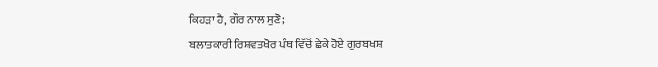ਕਿਹੜਾ ਹੈ, ਗੌਰ ਨਾਲ ਸੁਣੋ;
ਬਲਾਤਕਾਰੀ ਰਿਸ਼ਵਤਖੋਰ ਪੰਥ ਵਿੱਚੋਂ ਛੇਕੇ ਹੋਏ ਗੁਰਬਖਸ਼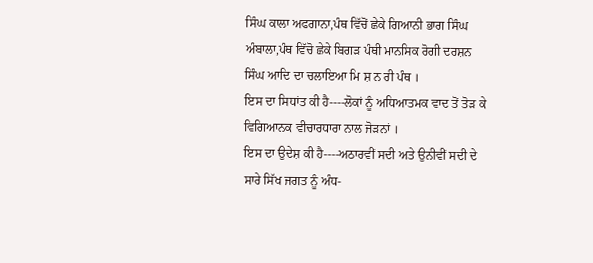ਸਿੰਘ ਕਾਲਾ ਅਫਗਾਨਾ,ਪੰਥ ਵਿੱਚੋਂ ਛੇਕੇ ਗਿਆਨੀ ਭਾਗ ਸਿੰਘ ਅੰਬਾਲਾ,ਪੰਥ ਵਿੱਚੋ ਛੇਕੇ ਬਿਗੜ ਪੰਥੀ ਮਾਨਸਿਕ ਰੋਗੀ ਦਰਸ਼ਨ ਸਿੰਘ ਆਦਿ ਦਾ ਚਲਾਇਆ ਮਿ ਸ਼ ਨ ਰੀ ਪੰਥ ।
ਇਸ ਦਾ ਸਿਧਾਂਤ ਕੀ ਹੈ----ਲੋਕਾਂ ਨੂੰ ਅਧਿਆਤਮਕ ਵਾਦ ਤੋਂ ਤੋੜ ਕੇ ਵਿਗਿਆਨਕ ਵੀਚਾਰਧਾਰਾ ਨਾਲ ਜੋੜਨਾਂ ।
ਇਸ ਦਾ ਉਦੇਸ਼ ਕੀ ਹੈ----ਅਠਾਰਵੀਂ ਸਦੀ ਅਤੇ ਉਨੀਵੀਂ ਸਦੀ ਦੇ ਸਾਰੇ ਸਿੱਖ ਜਗਤ ਨੂੰ ਅੰਧ-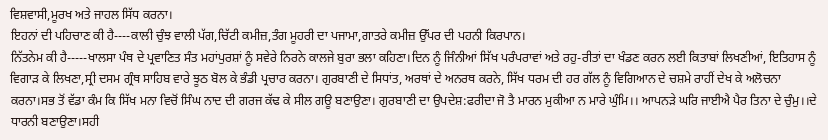ਵਿਸ਼ਵਾਸੀ,ਮੂਰਖ ਅਤੇ ਜਾਹਲ ਸਿੱਧ ਕਰਨਾ।
ਇਹਨਾਂ ਦੀ ਪਹਿਚਾਣ ਕੀ ਹੈ----ਕਾਲੀ ਚੁੰਝ ਵਾਲੀ ਪੱਗ,ਚਿੱਟੀ ਕਮੀਜ਼,ਤੰਗ ਮੂਹਰੀ ਦਾ ਪਜਾਮਾ,ਗਾਤਰੇ ਕਮੀਜ਼ ਉੱਪਰ ਦੀ ਪਹਨੀ ਕਿਰਪਾਨ।
ਨਿੱਤਨੇਮ ਕੀ ਹੈ-----ਖਾਲਸਾ ਪੰਥ ਦੇ ਪ੍ਰਵਾਣਿਤ ਸੰਤ ਮਹਾਂਪੁਰਸ਼ਾਂ ਨੂੰ ਸਵੇਰੇ ਨਿਰਨੇ ਕਾਲਜੇ ਬੁਰਾ ਭਲਾ ਕਹਿਣਾ।ਦਿਨ ਨੂੰ ਜਿੰਨੀਆਂ ਸਿੱਖ ਪਰੰਪਰਾਵਾਂ ਅਤੇ ਰਹੁ-ਰੀਤਾਂ ਦਾ ਖੰਡਣ ਕਰਨ ਲਈ ਕਿਤਾਬਾਂ ਲਿਖਣੀਆਂ, ਇਤਿਹਾਸ ਨੂੰ ਵਿਗਾੜ ਕੇ ਲਿਖਣਾ,ਸ੍ਰੀ ਦਸਮ ਗ੍ਰੰਥ ਸਾਹਿਬ ਵਾਰੇ ਝੂਠ ਬੋਲ ਕੇ ਭੰਡੀ ਪ੍ਰਚਾਰ ਕਰਨਾ। ਗੁਰਬਾਣੀ ਦੇ ਸਿਧਾਂਤ, ਅਰਥਾਂ ਦੇ ਅਨਰਥ ਕਰਨੇ, ਸਿੱਖ ਧਰਮ ਦੀ ਹਰ ਗੱਲ ਨੂੰ ਵਿਗਿਆਨ ਦੇ ਚਸ਼ਮੇ ਰਾਹੀਂ ਦੇਖ ਕੇ ਅਲੋਚਨਾ ਕਰਨਾ।ਸਭ ਤੋਂ ਵੱਡਾ ਕੰਮ ਕਿ ਸਿੱਖ ਮਨਾ ਵਿਚੋਂ ਸਿੰਘ ਨਾਦ ਦੀ ਗਰਜ ਕੱਢ ਕੇ ਸੀਲ ਗਊ ਬਣਾਉਣਾ। ਗੁਰਬਾਣੀ ਦਾ ਉਪਦੇਸ਼:ਫਰੀਦਾ ਜੋ ਤੈ ਮਾਰਨ ਮੁਕੀਆ ਨ ਮਾਰੇ ਘੁੰਮਿ।। ਆਪਨੜੇ ਘਰਿ ਜਾਈਐ ਪੈਰ ਤਿਨਾ ਦੇ ਚੁੰਮੁ।।ਦੇ ਧਾਰਨੀ ਬਣਾਉਣਾ।ਸਹੀ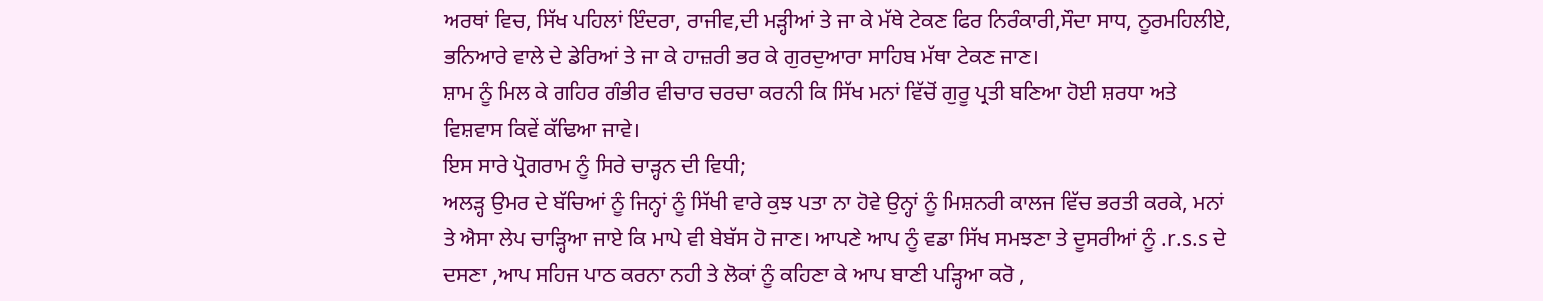ਅਰਥਾਂ ਵਿਚ, ਸਿੱਖ ਪਹਿਲਾਂ ਇੰਦਰਾ, ਰਾਜੀਵ,ਦੀ ਮੜ੍ਹੀਆਂ ਤੇ ਜਾ ਕੇ ਮੱਥੇ ਟੇਕਣ ਫਿਰ ਨਿਰੰਕਾਰੀ,ਸੌਦਾ ਸਾਧ, ਨੂਰਮਹਿਲੀਏ, ਭਨਿਆਰੇ ਵਾਲੇ ਦੇ ਡੇਰਿਆਂ ਤੇ ਜਾ ਕੇ ਹਾਜ਼ਰੀ ਭਰ ਕੇ ਗੁਰਦੁਆਰਾ ਸਾਹਿਬ ਮੱਥਾ ਟੇਕਣ ਜਾਣ।
ਸ਼ਾਮ ਨੂੰ ਮਿਲ ਕੇ ਗਹਿਰ ਗੰਭੀਰ ਵੀਚਾਰ ਚਰਚਾ ਕਰਨੀ ਕਿ ਸਿੱਖ ਮਨਾਂ ਵਿੱਚੋਂ ਗੁਰੂ ਪ੍ਰਤੀ ਬਣਿਆ ਹੋਈ ਸ਼ਰਧਾ ਅਤੇ ਵਿਸ਼ਵਾਸ ਕਿਵੇਂ ਕੱਢਿਆ ਜਾਵੇ।
ਇਸ ਸਾਰੇ ਪ੍ਰੋਗਰਾਮ ਨੂੰ ਸਿਰੇ ਚਾੜ੍ਹਨ ਦੀ ਵਿਧੀ;
ਅਲੜ੍ਹ ਉਮਰ ਦੇ ਬੱਚਿਆਂ ਨੂੰ ਜਿਨ੍ਹਾਂ ਨੂੰ ਸਿੱਖੀ ਵਾਰੇ ਕੁਝ ਪਤਾ ਨਾ ਹੋਵੇ ਉਨ੍ਹਾਂ ਨੂੰ ਮਿਸ਼ਨਰੀ ਕਾਲਜ ਵਿੱਚ ਭਰਤੀ ਕਰਕੇ, ਮਨਾਂ ਤੇ ਐਸਾ ਲੇਪ ਚਾੜ੍ਹਿਆ ਜਾਏ ਕਿ ਮਾਪੇ ਵੀ ਬੇਬੱਸ ਹੋ ਜਾਣ। ਆਪਣੇ ਆਪ ਨੂੰ ਵਡਾ ਸਿੱਖ ਸਮਝਣਾ ਤੇ ਦੂਸਰੀਆਂ ਨੂੰ .r.s.s ਦੇ ਦਸਣਾ ,ਆਪ ਸਹਿਜ ਪਾਠ ਕਰਨਾ ਨਹੀ ਤੇ ਲੋਕਾਂ ਨੂੰ ਕਹਿਣਾ ਕੇ ਆਪ ਬਾਣੀ ਪੜ੍ਹਿਆ ਕਰੋ ,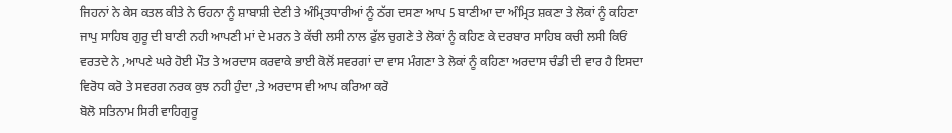ਜਿਹਨਾਂ ਨੇ ਕੇਸ ਕਤਲ ਕੀਤੇ ਨੇ ਓਹਨਾ ਨੂੰ ਸ਼ਾਬਾਸ਼ੀ ਦੇਣੀ ਤੇ ਅੰਮ੍ਰਿਤਧਾਰੀਆਂ ਨੂੰ ਠੱਗ ਦਸਣਾ ਆਪ 5 ਬਾਣੀਆ ਦਾ ਅੰਮ੍ਰਿਤ ਸ਼ਕਣਾ ਤੇ ਲੋਕਾਂ ਨੂੰ ਕਹਿਣਾ ਜਾਪੁ ਸਾਹਿਬ ਗੁਰੂ ਦੀ ਬਾਣੀ ਨਹੀ ਆਪਣੀ ਮਾਂ ਦੇ ਮਰਨ ਤੇ ਕੱਚੀ ਲਸੀ ਨਾਲ ਫੁੱਲ ਚੁਗਣੇ ਤੇ ਲੋਕਾਂ ਨੂੰ ਕਹਿਣ ਕੇ ਦਰਬਾਰ ਸਾਹਿਬ ਕਚੀ ਲਸੀ ਕਿਓਂ ਵਰਤਦੇ ਨੇ ,ਆਪਣੇ ਘਰੇ ਹੋਈ ਮੌਤ ਤੇ ਅਰਦਾਸ ਕਰਵਾਕੇ ਭਾਈ ਕੋਲੋਂ ਸਵਰਗਾਂ ਦਾ ਵਾਸ ਮੰਗਣਾ ਤੇ ਲੋਕਾਂ ਨੂੰ ਕਹਿਣਾ ਅਰਦਾਸ ਚੰਡੀ ਦੀ ਵਾਰ ਹੈ ਇਸਦਾ ਵਿਰੋਧ ਕਰੋ ਤੇ ਸਵਰਗ ਨਰਕ ਕੁਝ ਨਹੀ ਹੁੰਦਾ ,ਤੇ ਅਰਦਾਸ ਵੀ ਆਪ ਕਰਿਆ ਕਰੋ
ਬੋਲੋ ਸਤਿਨਾਮ ਸਿਰੀ ਵਾਹਿਗੁਰੂ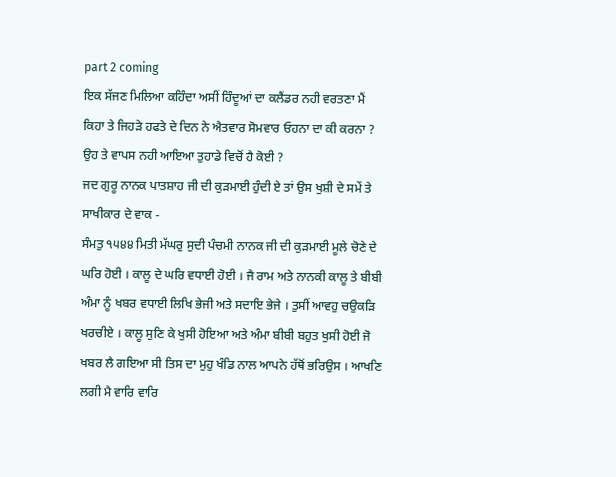part 2 coming
ਇਕ ਸੱਜਣ ਮਿਲਿਆ ਕਹਿੰਦਾ ਅਸੀਂ ਹਿੰਦੂਆਂ ਦਾ ਕਲੈਂਡਰ ਨਹੀ ਵਰਤਣਾ ਮੈਂ ਕਿਹਾ ਤੇ ਜਿਹੜੇ ਹਫਤੇ ਦੇ ਦਿਨ ਨੇ ਐਤਵਾਰ ਸੋਮਵਾਰ ਓਹਨਾ ਦਾ ਕੀ ਕਰਨਾ ? ਉਹ ਤੇ ਵਾਪਸ ਨਹੀ ਆਇਆ ਤੁਹਾਡੇ ਵਿਚੋਂ ਹੈ ਕੋਈ ?
ਜਦ ਗੁਰੂ ਨਾਨਕ ਪਾਤਸ਼ਾਹ ਜੀ ਦੀ ਕੁੜਮਾਈ ਹੁੰਦੀ ਏ ਤਾਂ ਉਸ ਖੁਸ਼ੀ ਦੇ ਸਮੇਂ ਤੇ ਸਾਖੀਕਾਰ ਦੇ ਵਾਕ -
ਸੰਮਤੁ ੧੫੪੪ ਮਿਤੀ ਮੱਘਰੁ ਸੁਦੀ ਪੰਚਮੀ ਨਾਨਕ ਜੀ ਦੀ ਕੁੜਮਾਈ ਮੂਲੇ ਚੋਣੇ ਦੇ ਘਰਿ ਹੋਈ । ਕਾਲੂ ਦੇ ਘਰਿ ਵਧਾਈ ਹੋਈ । ਜੈ ਰਾਮ ਅਤੇ ਨਾਨਕੀ ਕਾਲੂ ਤੇ ਬੀਬੀ ਅੰਮਾ ਨੂੰ ਖਬਰ ਵਧਾਈ ਲਿਖਿ ਭੇਜੀ ਅਤੇ ਸਦਾਇ ਭੇਜੇ । ਤੁਸੀਂ ਆਵਹੁ ਚਉਕੜਿ ਖਰਚੀਏ । ਕਾਲੂ ਸੁਣਿ ਕੇ ਖੁਸੀ ਹੋਇਆ ਅਤੇ ਅੰਮਾ ਬੀਬੀ ਬਹੁਤ ਖੁਸੀ ਹੋਈ ਜੋ ਖਬਰ ਲੈ ਗਇਆ ਸੀ ਤਿਸ ਦਾ ਮੁਹੁ ਖੰਡਿ ਨਾਲ ਆਪਨੇ ਹੱਥੋਂ ਭਰਿਉਸ । ਆਖਣਿ ਲਗੀ ਮੈ ਵਾਰਿ ਵਾਰਿ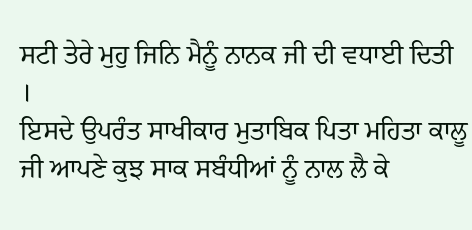ਸਟੀ ਤੇਰੇ ਮੁਹੁ ਜਿਨਿ ਮੈਨੂੰ ਨਾਨਕ ਜੀ ਦੀ ਵਧਾਈ ਦਿਤੀ ।
ਇਸਦੇ ਉਪਰੰਤ ਸਾਖੀਕਾਰ ਮੁਤਾਬਿਕ ਪਿਤਾ ਮਹਿਤਾ ਕਾਲੂ ਜੀ ਆਪਣੇ ਕੁਝ ਸਾਕ ਸਬੰਧੀਆਂ ਨੂੰ ਨਾਲ ਲੈ ਕੇ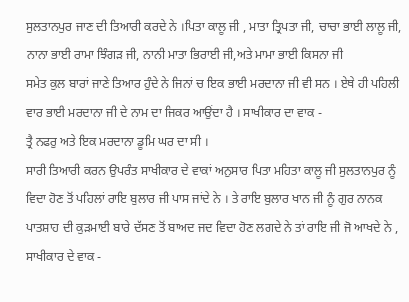ਸੁਲਤਾਨਪੁਰ ਜਾਣ ਦੀ ਤਿਆਰੀ ਕਰਦੇ ਨੇ ।ਪਿਤਾ ਕਾਲੂ ਜੀ , ਮਾਤਾ ਤ੍ਰਿਪਤਾ ਜੀ, ਚਾਚਾ ਭਾਈ ਲਾਲੂ ਜੀ, ਨਾਨਾ ਭਾਈ ਰਾਮਾ ਝਿੰਗੜ ਜੀ, ਨਾਨੀ ਮਾਤਾ ਭਿਰਾਈ ਜੀ,ਅਤੇ ਮਾਮਾ ਭਾਈ ਕਿਸਨਾ ਜੀ
ਸਮੇਤ ਕੁਲ ਬਾਰਾਂ ਜਾਣੇ ਤਿਆਰ ਹੁੰਦੇ ਨੇ ਜਿਨਾਂ ਚ ਇਕ ਭਾਈ ਮਰਦਾਨਾ ਜੀ ਵੀ ਸਨ । ਏਥੇ ਹੀ ਪਹਿਲੀ ਵਾਰ ਭਾਈ ਮਰਦਾਨਾ ਜੀ ਦੇ ਨਾਮ ਦਾ ਜਿਕਰ ਆਉਂਦਾ ਹੈ । ਸਾਖੀਕਾਰ ਦਾ ਵਾਕ -
ਤ੍ਰੈ ਨਫਰੁ ਅਤੇ ਇਕ ਮਰਦਾਨਾ ਡੂਮਿ ਘਰ ਦਾ ਸੀ ।
ਸਾਰੀ ਤਿਆਰੀ ਕਰਨ ਉਪਰੰਤ ਸਾਖੀਕਾਰ ਦੇ ਵਾਕਾਂ ਅਨੁਸਾਰ ਪਿਤਾ ਮਹਿਤਾ ਕਾਲੂ ਜੀ ਸੁਲਤਾਨਪੁਰ ਨੂੰ ਵਿਦਾ ਹੋਣ ਤੋਂ ਪਹਿਲਾਂ ਰਾਇ ਬੁਲਾਰ ਜੀ ਪਾਸ ਜਾਂਦੇ ਨੇ । ਤੇ ਰਾਇ ਬੁਲਾਰ ਖਾਨ ਜੀ ਨੂੰ ਗੁਰ ਨਾਨਕ ਪਾਤਸ਼ਾਹ ਦੀ ਕੁੜਮਾਈ ਬਾਰੇ ਦੱਸਣ ਤੋਂ ਬਾਅਦ ਜਦ ਵਿਦਾ ਹੋਣ ਲਗਦੇ ਨੇ ਤਾਂ ਰਾਇ ਜੀ ਜੋ ਆਖਦੇ ਨੇ , ਸਾਖੀਕਾਰ ਦੇ ਵਾਕ -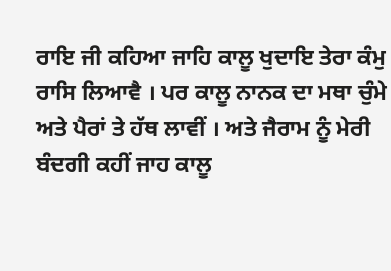ਰਾਇ ਜੀ ਕਹਿਆ ਜਾਹਿ ਕਾਲੂ ਖੁਦਾਇ ਤੇਰਾ ਕੰਮੁ ਰਾਸਿ ਲਿਆਵੈ । ਪਰ ਕਾਲੂ ਨਾਨਕ ਦਾ ਮਥਾ ਚੁੰਮੇ ਅਤੇ ਪੈਰਾਂ ਤੇ ਹੱਥ ਲਾਵੀਂ । ਅਤੇ ਜੈਰਾਮ ਨੂੰ ਮੇਰੀ ਬੰਦਗੀ ਕਹੀਂ ਜਾਹ ਕਾਲੂ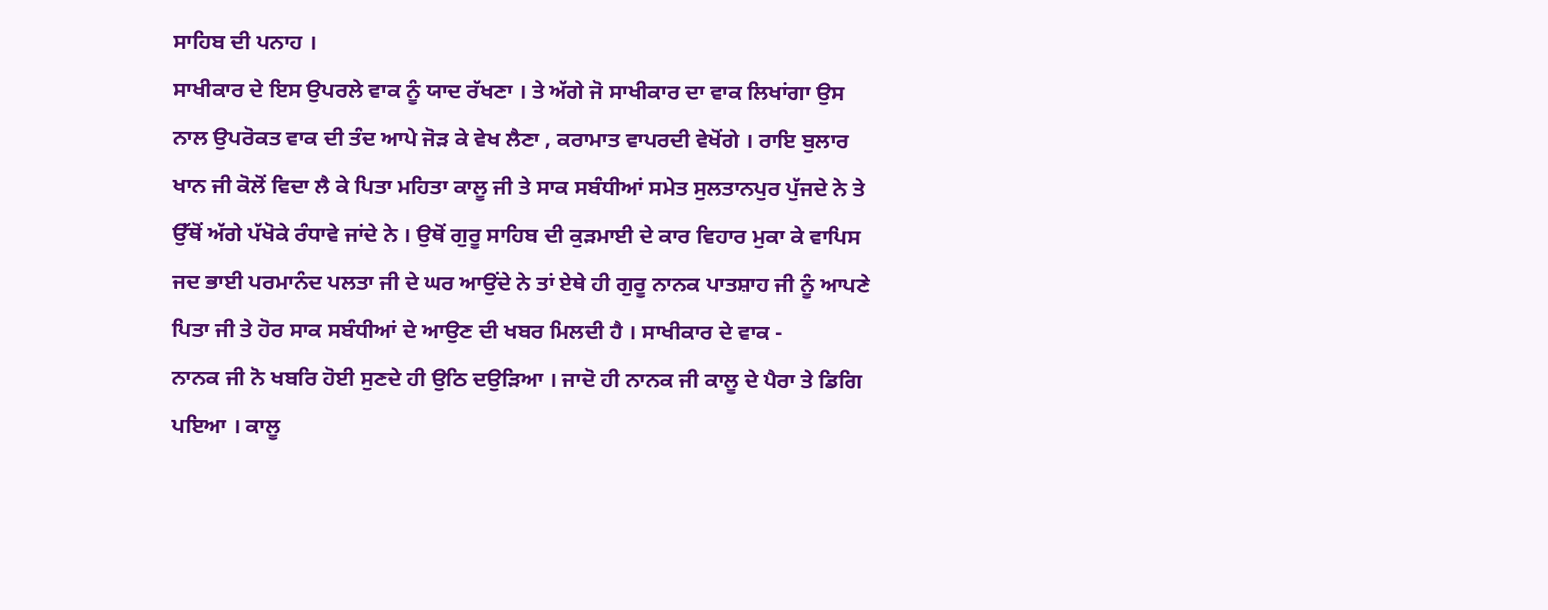ਸਾਹਿਬ ਦੀ ਪਨਾਹ ।
ਸਾਖੀਕਾਰ ਦੇ ਇਸ ਉਪਰਲੇ ਵਾਕ ਨੂੰ ਯਾਦ ਰੱਖਣਾ । ਤੇ ਅੱਗੇ ਜੋ ਸਾਖੀਕਾਰ ਦਾ ਵਾਕ ਲਿਖਾਂਗਾ ਉਸ ਨਾਲ ਉਪਰੋਕਤ ਵਾਕ ਦੀ ਤੰਦ ਆਪੇ ਜੋੜ ਕੇ ਵੇਖ ਲੈਣਾ , ਕਰਾਮਾਤ ਵਾਪਰਦੀ ਵੇਖੋਂਗੇ । ਰਾਇ ਬੁਲਾਰ ਖਾਨ ਜੀ ਕੋਲੋਂ ਵਿਦਾ ਲੈ ਕੇ ਪਿਤਾ ਮਹਿਤਾ ਕਾਲੂ ਜੀ ਤੇ ਸਾਕ ਸਬੰਧੀਆਂ ਸਮੇਤ ਸੁਲਤਾਨਪੁਰ ਪੁੱਜਦੇ ਨੇ ਤੇ ਉੱਥੋਂ ਅੱਗੇ ਪੱਖੋਕੇ ਰੰਧਾਵੇ ਜਾਂਦੇ ਨੇ । ਉਥੋਂ ਗੁਰੂ ਸਾਹਿਬ ਦੀ ਕੁੜਮਾਈ ਦੇ ਕਾਰ ਵਿਹਾਰ ਮੁਕਾ ਕੇ ਵਾਪਿਸ ਜਦ ਭਾਈ ਪਰਮਾਨੰਦ ਪਲਤਾ ਜੀ ਦੇ ਘਰ ਆਉਂਦੇ ਨੇ ਤਾਂ ਏਥੇ ਹੀ ਗੁਰੂ ਨਾਨਕ ਪਾਤਸ਼ਾਹ ਜੀ ਨੂੰ ਆਪਣੇ ਪਿਤਾ ਜੀ ਤੇ ਹੋਰ ਸਾਕ ਸਬੰਧੀਆਂ ਦੇ ਆਉਣ ਦੀ ਖਬਰ ਮਿਲਦੀ ਹੈ । ਸਾਖੀਕਾਰ ਦੇ ਵਾਕ -
ਨਾਨਕ ਜੀ ਨੋ ਖਬਰਿ ਹੋਈ ਸੁਣਦੇ ਹੀ ਉਠਿ ਦਉੜਿਆ । ਜਾਦੋ ਹੀ ਨਾਨਕ ਜੀ ਕਾਲੂ ਦੇ ਪੈਰਾ ਤੇ ਡਿਗਿ ਪਇਆ । ਕਾਲੂ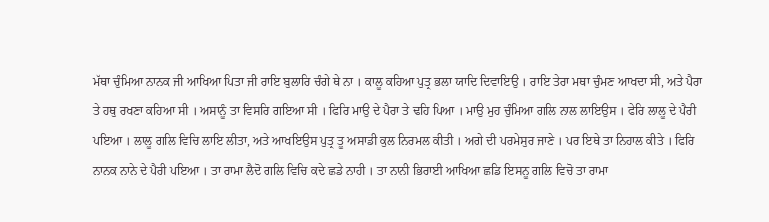ਮੱਥਾ ਚੁੰਮਿਆ ਨਾਨਕ ਜੀ ਆਖਿਆ ਪਿਤਾ ਜੀ ਰਾਇ ਬੁਲਾਰਿ ਚੰਗੇ ਥੇ ਨਾ । ਕਾਲੂ ਕਹਿਆ ਪੁਤ੍ਰ ਭਲਾ ਯਾਦਿ ਦਿਵਾਇਉ । ਰਾਇ ਤੇਰਾ ਮਥਾ ਚੁੰਮਣ ਆਖਦਾ ਸੀ, ਅਤੇ ਪੈਰਾ ਤੇ ਹਥੁ ਰਖਣਾ ਕਹਿਆ ਸੀ । ਅਸਾਨੂੰ ਤਾ ਵਿਸਰਿ ਗਇਆ ਸੀ । ਫਿਰਿ ਮਾਉ ਦੇ ਪੈਰਾ ਤੇ ਢਹਿ ਪਿਆ । ਮਾਉ ਮੁਹ ਚੁੰਮਿਆ ਗਲਿ ਨਾਲ ਲਾਇਉਸ । ਫੇਰਿ ਲਾਲੂ ਦੇ ਪੈਰੀ ਪਇਆ । ਲਾਲੂ ਗਲਿ ਵਿਚਿ ਲਾਇ ਲੀਤਾ, ਅਤੇ ਆਖਇਉਸ ਪੁਤ੍ਰ ਤੂ ਅਸਾਡੀ ਕੁਲ ਨਿਰਮਲ ਕੀਤੀ । ਅਗੇ ਦੀ ਪਰਮੇਸੁਰ ਜਾਣੇ । ਪਰ ਇਥੇ ਤਾ ਨਿਹਾਲ ਕੀਤੇ । ਫਿਰਿ ਨਾਨਕ ਨਾਨੇ ਦੇ ਪੈਰੀ ਪਇਆ । ਤਾ ਰਾਮਾ ਲੈਦੋ ਗਲਿ ਵਿਚਿ ਕਦੇ ਛਡੇ ਨਾਹੀ । ਤਾ ਨਾਨੀ ਭਿਰਾਈ ਆਖਿਆ ਛਡਿ ਇਸਨੂ ਗਲਿ ਵਿਚੋ ਤਾ ਰਾਮਾ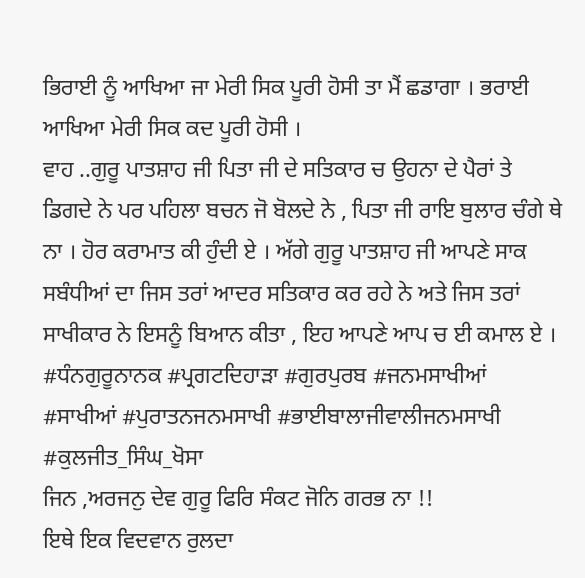ਭਿਰਾਈ ਨੂੰ ਆਖਿਆ ਜਾ ਮੇਰੀ ਸਿਕ ਪੂਰੀ ਹੋਸੀ ਤਾ ਮੈਂ ਛਡਾਗਾ । ਭਰਾਈ ਆਖਿਆ ਮੇਰੀ ਸਿਕ ਕਦ ਪੂਰੀ ਹੋਸੀ ।
ਵਾਹ ..ਗੁਰੂ ਪਾਤਸ਼ਾਹ ਜੀ ਪਿਤਾ ਜੀ ਦੇ ਸਤਿਕਾਰ ਚ ਉਹਨਾ ਦੇ ਪੈਰਾਂ ਤੇ ਡਿਗਦੇ ਨੇ ਪਰ ਪਹਿਲਾ ਬਚਨ ਜੋ ਬੋਲਦੇ ਨੇ , ਪਿਤਾ ਜੀ ਰਾਇ ਬੁਲਾਰ ਚੰਗੇ ਥੇ ਨਾ । ਹੋਰ ਕਰਾਮਾਤ ਕੀ ਹੁੰਦੀ ਏ । ਅੱਗੇ ਗੁਰੂ ਪਾਤਸ਼ਾਹ ਜੀ ਆਪਣੇ ਸਾਕ ਸਬੰਧੀਆਂ ਦਾ ਜਿਸ ਤਰਾਂ ਆਦਰ ਸਤਿਕਾਰ ਕਰ ਰਹੇ ਨੇ ਅਤੇ ਜਿਸ ਤਰਾਂ ਸਾਖੀਕਾਰ ਨੇ ਇਸਨੂੰ ਬਿਆਨ ਕੀਤਾ , ਇਹ ਆਪਣੇ ਆਪ ਚ ਈ ਕਮਾਲ ਏ ।
#ਧੰਨਗੁਰੂਨਾਨਕ #ਪ੍ਰਗਟਦਿਹਾੜਾ #ਗੁਰਪੁਰਬ #ਜਨਮਸਾਖੀਆਂ #ਸਾਖੀਆਂ #ਪੁਰਾਤਨਜਨਮਸਾਖੀ #ਭਾਈਬਾਲਾਜੀਵਾਲੀਜਨਮਸਾਖੀ
#ਕੁਲਜੀਤ_ਸਿੰਘ_ਖੋਸਾ
ਜਿਨ ,ਅਰਜਨੁ ਦੇਵ ਗੁਰੂ ਫਿਰਿ ਸੰਕਟ ਜੋਨਿ ਗਰਭ ਨਾ !!
ਇਥੇ ਇਕ ਵਿਦਵਾਨ ਰੁਲਦਾ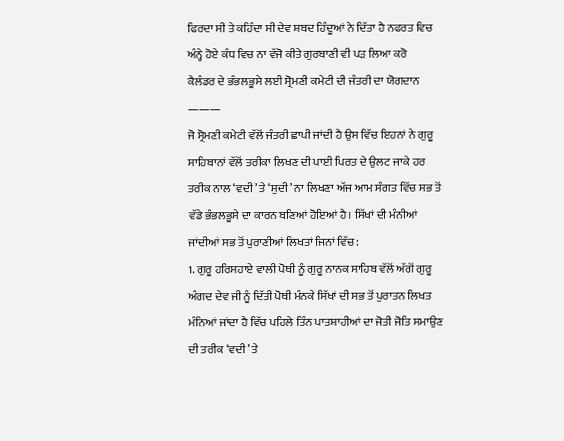ਫਿਰਦਾ ਸੀ ਤੇ ਕਹਿੰਦਾ ਸੀ ਦੇਵ ਸ਼ਬਦ ਹਿੰਦੂਆਂ ਨੇ ਦਿੱਤਾ ਹੈ ਨਫਰਤ ਵਿਚ ਅੰਨ੍ਹੇ ਹੋਏ ਕੰਧ ਵਿਚ ਨਾ ਵੱਜੋ ਕੀਤੇ ਗੁਰਬਾਣੀ ਵੀ ਪੜ ਲਿਆ ਕਰੋ
ਕੈਲੰਡਰ ਦੇ ਭੰਭਲਭੂਸੇ ਲਈ ਸ੍ਰੋਮਣੀ ਕਮੇਟੀ ਦੀ ਜੰਤਰੀ ਦਾ ਯੋਗਦਾਨ
———
ਜੋ ਸ੍ਰੋਮਣੀ ਕਮੇਟੀ ਵੱਲੋਂ ਜੰਤਰੀ ਛਾਪੀ ਜਾਂਦੀ ਹੈ ਉਸ ਵਿੱਚ ਇਹਨਾਂ ਨੇ ਗੁਰੂ ਸਾਹਿਬਾਨਾਂ ਵੱਲੋਂ ਤਰੀਕਾ ਲਿਖਣ ਦੀ ਪਾਈ ਪਿਰਤ ਦੇ ਉਲਟ ਜਾਕੇ ਹਰ ਤਰੀਕ ਨਾਲ ‘ਵਦੀ’ ਤੇ ‘ਸੁਦੀ’ ਨਾ ਲਿਖਣਾ ਅੱਜ ਆਮ ਸੰਗਤ ਵਿੱਚ ਸਭ ਤੋਂ ਵੱਡੇ ਭੰਭਲਭੂਸੇ ਦਾ ਕਾਰਨ ਬਣਿਆਂ ਹੋਇਆਂ ਹੈ। ਸਿੱਖਾਂ ਦੀ ਮੰਨੀਆਂ ਜਾਂਦੀਆਂ ਸਭ ਤੋਂ ਪੁਰਾਣੀਆਂ ਲਿਖਤਾਂ ਜਿਨਾਂ ਵਿੱਚ:
1. ਗੁਰੂ ਹਰਿਸਹਾਏ ਵਾਲੀ ਪੋਥੀ ਨੂੰ ਗੁਰੂ ਨਾਨਕ ਸਾਹਿਬ ਵੱਲੋਂ ਅੱਗੋਂ ਗੁਰੂ ਅੰਗਦ ਦੇਵ ਜੀ ਨੂੰ ਦਿੱਤੀ ਪੋਥੀ ਮੰਨਕੇ ਸਿੱਖਾਂ ਦੀ ਸਭ ਤੋਂ ਪੁਰਾਤਨ ਲਿਖਤ ਮੰਨਿਆਂ ਜਾਂਦਾ ਹੈ ਵਿੱਚ ਪਹਿਲੇ ਤਿੰਨ ਪਾਤਸ਼ਾਹੀਆਂ ਦਾ ਜੋਤੀ ਜੋਤਿ ਸਮਾਉਣ ਦੀ ਤਰੀਕ ‘ਵਦੀ’ ਤੇ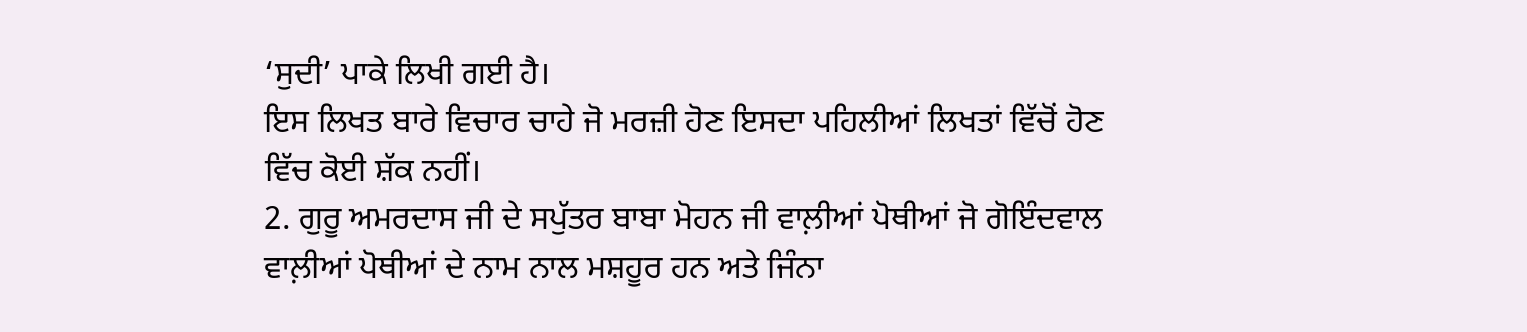‘ਸੁਦੀ’ ਪਾਕੇ ਲਿਖੀ ਗਈ ਹੈ।
ਇਸ ਲਿਖਤ ਬਾਰੇ ਵਿਚਾਰ ਚਾਹੇ ਜੋ ਮਰਜ਼ੀ ਹੋਣ ਇਸਦਾ ਪਹਿਲੀਆਂ ਲਿਖਤਾਂ ਵਿੱਚੋਂ ਹੋਣ ਵਿੱਚ ਕੋਈ ਸ਼ੱਕ ਨਹੀਂ।
2. ਗੁਰੂ ਅਮਰਦਾਸ ਜੀ ਦੇ ਸਪੁੱਤਰ ਬਾਬਾ ਮੋਹਨ ਜੀ ਵਾਲ਼ੀਆਂ ਪੋਥੀਆਂ ਜੋ ਗੋਇੰਦਵਾਲ ਵਾਲ਼ੀਆਂ ਪੋਥੀਆਂ ਦੇ ਨਾਮ ਨਾਲ ਮਸ਼ਹੂਰ ਹਨ ਅਤੇ ਜਿੰਨਾ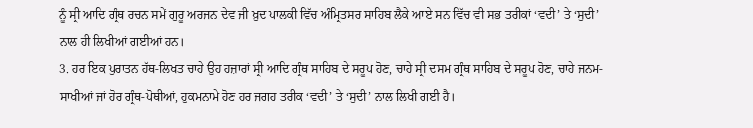ਨੂੰ ਸ੍ਰੀ ਆਦਿ ਗ੍ਰੰਥ ਰਚਨ ਸਮੇਂ ਗੁਰੂ ਅਰਜਨ ਦੇਵ ਜੀ ਖ਼ੁਦ ਪਾਲਕੀ ਵਿੱਚ ਅੰਮ੍ਰਿਤਸਰ ਸਾਹਿਬ ਲੈਕੇ ਆਏ ਸਨ ਵਿੱਚ ਵੀ ਸਭ ਤਰੀਕਾਂ ‘ਵਦੀ’ ਤੇ ‘ਸੁਦੀ’ ਨਾਲ ਹੀ ਲਿਖੀਆਂ ਗਈਆਂ ਹਨ।
3. ਹਰ ਇਕ ਪੁਰਾਤਨ ਹੱਥ-ਲਿਖਤ ਚਾਹੇ ਉਹ ਹਜ਼ਾਰਾਂ ਸ੍ਰੀ ਆਦਿ ਗ੍ਰੰਥ ਸਾਹਿਬ ਦੇ ਸਰੂਪ ਹੋਣ, ਚਾਹੇ ਸ੍ਰੀ ਦਸਮ ਗ੍ਰੰਥ ਸਾਹਿਬ ਦੇ ਸਰੂਪ ਹੋਣ, ਚਾਹੇ ਜਨਮ-ਸਾਖੀਆਂ ਜਾਂ ਹੋਰ ਗ੍ਰੰਥ-ਪੋਥੀਆਂ, ਹੁਕਮਨਾਮੇ ਹੋਣ ਹਰ ਜਗਹ ਤਰੀਕ ‘ਵਦੀ’ ਤੇ ‘ਸੁਦੀ’ ਨਾਲ ਲਿਖੀ ਗਈ ਹੈ।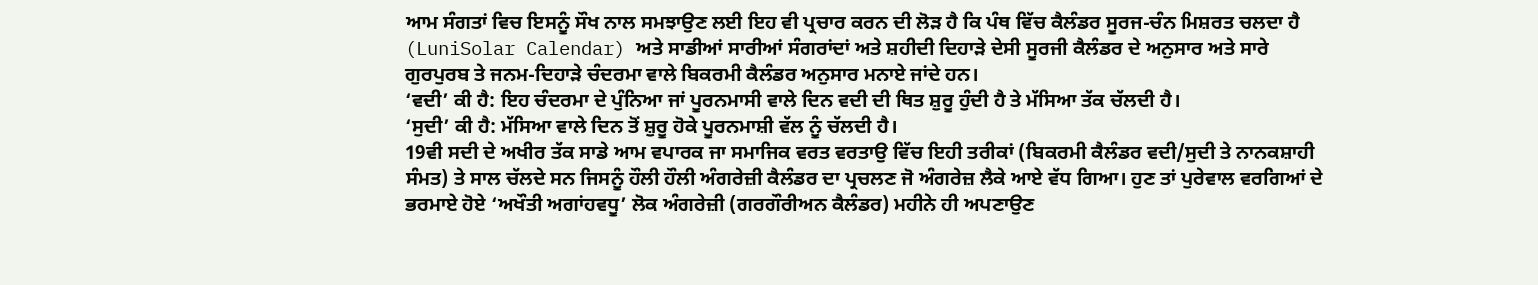ਆਮ ਸੰਗਤਾਂ ਵਿਚ ਇਸਨੂੰ ਸੌਖ ਨਾਲ ਸਮਝਾਉਣ ਲਈ ਇਹ ਵੀ ਪ੍ਰਚਾਰ ਕਰਨ ਦੀ ਲੋੜ ਹੈ ਕਿ ਪੰਥ ਵਿੱਚ ਕੈਲੰਡਰ ਸੂਰਜ-ਚੰਨ ਮਿਸ਼ਰਤ ਚਲਦਾ ਹੈ (LuniSolar Calendar) ਅਤੇ ਸਾਡੀਆਂ ਸਾਰੀਆਂ ਸੰਗਰਾਂਦਾਂ ਅਤੇ ਸ਼ਹੀਦੀ ਦਿਹਾੜੇ ਦੇਸੀ ਸੂਰਜੀ ਕੈਲੰਡਰ ਦੇ ਅਨੁਸਾਰ ਅਤੇ ਸਾਰੇ ਗੁਰਪੁਰਬ ਤੇ ਜਨਮ-ਦਿਹਾੜੇ ਚੰਦਰਮਾ ਵਾਲੇ ਬਿਕਰਮੀ ਕੈਲੰਡਰ ਅਨੁਸਾਰ ਮਨਾਏ ਜਾਂਦੇ ਹਨ।
‘ਵਦੀ’ ਕੀ ਹੈ: ਇਹ ਚੰਦਰਮਾ ਦੇ ਪੁੰਨਿਆ ਜਾਂ ਪੂਰਨਮਾਸੀ ਵਾਲੇ ਦਿਨ ਵਦੀ ਦੀ ਥਿਤ ਸ਼ੁਰੂ ਹੁੰਦੀ ਹੈ ਤੇ ਮੱਸਿਆ ਤੱਕ ਚੱਲਦੀ ਹੈ।
‘ਸੁਦੀ’ ਕੀ ਹੈ: ਮੱਸਿਆ ਵਾਲੇ ਦਿਨ ਤੋਂ ਸ਼ੁਰੂ ਹੋਕੇ ਪੂਰਨਮਾਸ਼ੀ ਵੱਲ ਨੂੰ ਚੱਲਦੀ ਹੈ।
19ਵੀ ਸਦੀ ਦੇ ਅਖੀਰ ਤੱਕ ਸਾਡੇ ਆਮ ਵਪਾਰਕ ਜਾ ਸਮਾਜਿਕ ਵਰਤ ਵਰਤਾਉ ਵਿੱਚ ਇਹੀ ਤਰੀਕਾਂ (ਬਿਕਰਮੀ ਕੈਲੰਡਰ ਵਦੀ/ਸੁਦੀ ਤੇ ਨਾਨਕਸ਼ਾਹੀ ਸੰਮਤ) ਤੇ ਸਾਲ ਚੱਲਦੇ ਸਨ ਜਿਸਨੂੰ ਹੌਲੀ ਹੌਲੀ ਅੰਗਰੇਜ਼ੀ ਕੈਲੰਡਰ ਦਾ ਪ੍ਰਚਲਣ ਜੋ ਅੰਗਰੇਜ਼ ਲੈਕੇ ਆਏ ਵੱਧ ਗਿਆ। ਹੁਣ ਤਾਂ ਪੁਰੇਵਾਲ ਵਰਗਿਆਂ ਦੇ ਭਰਮਾਏ ਹੋਏ ‘ਅਖੌਤੀ ਅਗਾਂਹਵਧੂ’ ਲੋਕ ਅੰਗਰੇਜ਼ੀ (ਗਰਗੌਰੀਅਨ ਕੈਲੰਡਰ) ਮਹੀਨੇ ਹੀ ਅਪਣਾਉਣ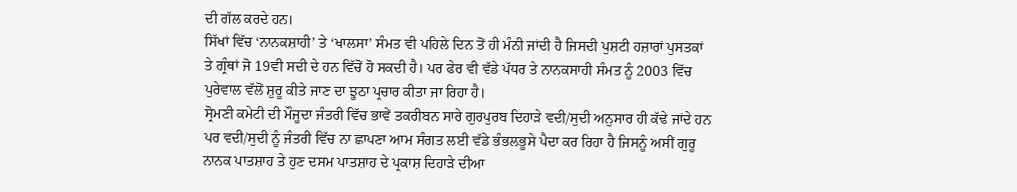ਦੀ ਗੱਲ ਕਰਦੇ ਹਨ।
ਸਿੱਖਾਂ ਵਿੱਚ ‘ਨਾਨਕਸ਼ਾਹੀ’ ਤੇ ‘ਖਾਲਸਾ’ ਸੰਮਤ ਵੀ ਪਹਿਲੇ ਦਿਨ ਤੋਂ ਹੀ ਮੰਨੀ ਜਾਂਦੀ ਹੈ ਜਿਸਦੀ ਪੁਸ਼ਟੀ ਹਜ਼ਾਰਾਂ ਪੁਸਤਕਾਂ ਤੇ ਗ੍ਰੰਥਾਂ ਜੋ 19ਵੀ ਸਦੀ ਦੇ ਹਨ ਵਿੱਚੋਂ ਹੋ ਸਕਦੀ ਹੈ। ਪਰ ਫੇਰ ਵੀ ਵੱਡੇ ਪੱਧਰ ਤੇ ਨਾਨਕਸਾਹੀ ਸੰਮਤ ਨੂੰ 2003 ਵਿੱਚ ਪੁਰੇਵਾਲ ਵੱਲੋਂ ਸ਼ੁਰੂ ਕੀਤੇ ਜਾਣ ਦਾ ਝੂਠਾ ਪ੍ਰਚਾਰ ਕੀਤਾ ਜਾ ਰਿਹਾ ਹੈ।
ਸ੍ਰੋਮਣੀ ਕਮੇਟੀ ਦੀ ਮੌਜੂਦਾ ਜੰਤਰੀ ਵਿੱਚ ਭਾਵੇਂ ਤਕਰੀਬਨ ਸਾਰੇ ਗੁਰਪੁਰਬ ਦਿਹਾੜੇ ਵਦੀ/ਸੁਦੀ ਅਨੁਸਾਰ ਹੀ ਕੱਢੇ ਜਾਂਦੇ ਹਨ ਪਰ ਵਦੀ/ਸੁਦੀ ਨੂੰ ਜੰਤਰੀ ਵਿੱਚ ਨਾ ਛਾਪਣਾ ਆਮ ਸੰਗਤ ਲਈ ਵੱਡੇ ਭੰਭਲਭੂਸੇ ਪੈਦਾ ਕਰ ਰਿਹਾ ਹੈ ਜਿਸਨੂੰ ਅਸੀਂ ਗੁਰੂ ਨਾਨਕ ਪਾਤਸ਼ਾਹ ਤੇ ਹੁਣ ਦਸਮ ਪਾਤਸ਼ਾਹ ਦੇ ਪ੍ਰਕਾਸ਼ ਦਿਹਾੜੇ ਦੀਆ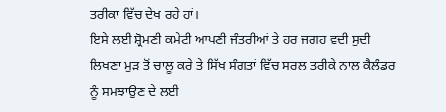ਤਰੀਕਾ ਵਿੱਚ ਦੇਖ ਰਹੇ ਹਾਂ।
ਇਸੇ ਲਈ ਸ਼੍ਰੋਮਣੀ ਕਮੇਟੀ ਆਪਣੀ ਜੰਤਰੀਆਂ ਤੇ ਹਰ ਜਗਹ ਵਦੀ ਸੁਦੀ ਲਿਖਣਾ ਮੁੜ ਤੋਂ ਚਾਲੂ ਕਰੇ ਤੇ ਸਿੱਖ ਸੰਗਤਾਂ ਵਿੱਚ ਸਰਲ ਤਰੀਕੇ ਨਾਲ ਕੈਲੰਡਰ ਨੂੰ ਸਮਝਾਉਣ ਦੇ ਲਈ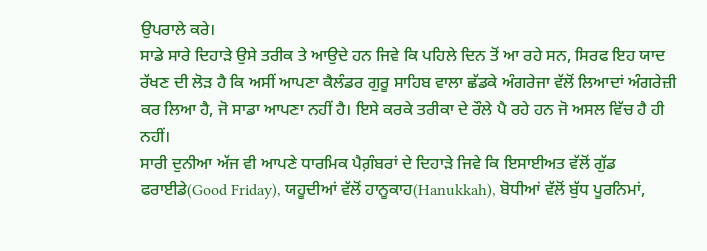ਉਪਰਾਲੇ ਕਰੇ।
ਸਾਡੇ ਸਾਰੇ ਦਿਹਾੜੇ ਉਸੇ ਤਰੀਕ ਤੇ ਆਉਦੇ ਹਨ ਜਿਵੇ ਕਿ ਪਹਿਲੇ ਦਿਨ ਤੋਂ ਆ ਰਹੇ ਸਨ, ਸਿਰਫ ਇਹ ਯਾਦ ਰੱਖਣ ਦੀ ਲੋੜ ਹੈ ਕਿ ਅਸੀਂ ਆਪਣਾ ਕੈਲੰਡਰ ਗੁਰੂ ਸਾਹਿਬ ਵਾਲਾ ਛੱਡਕੇ ਅੰਗਰੇਜਾ ਵੱਲੋਂ ਲਿਆਦਾਂ ਅੰਗਰੇਜ਼ੀ ਕਰ ਲਿਆ ਹੈ, ਜੋ ਸਾਡਾ ਆਪਣਾ ਨਹੀਂ ਹੈ। ਇਸੇ ਕਰਕੇ ਤਰੀਕਾ ਦੇ ਰੌਲੇ ਪੈ ਰਹੇ ਹਨ ਜੋ ਅਸਲ ਵਿੱਚ ਹੈ ਹੀ ਨਹੀਂ।
ਸਾਰੀ ਦੁਨੀਆ ਅੱਜ ਵੀ ਆਪਣੇ ਧਾਰਮਿਕ ਪੈਗ਼ੰਬਰਾਂ ਦੇ ਦਿਹਾੜੇ ਜਿਵੇ ਕਿ ਇਸਾਈਅਤ ਵੱਲੋਂ ਗੁੱਡ ਫਰਾਈਡੇ(Good Friday), ਯਹੂਦੀਆਂ ਵੱਲੋਂ ਹਾਨੂਕਾਹ(Hanukkah), ਬੋਧੀਆਂ ਵੱਲੋਂ ਬੁੱਧ ਪੂਰਨਿਮਾਂ,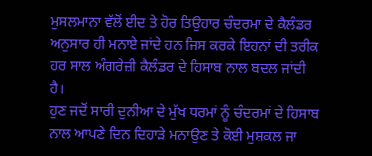ਮੁਸਲਮਾਨਾ ਵੱਲੋਂ ਈਦ ਤੇ ਹੋਰ ਤਿਉਹਾਰ ਚੰਦਰਮਾ ਦੇ ਕੈਲੰਡਰ ਅਨੁਸਾਰ ਹੀ ਮਨਾਏ ਜਾਂਦੇ ਹਨ ਜਿਸ ਕਰਕੇ ਇਹਨਾਂ ਦੀ ਤਰੀਕ ਹਰ ਸਾਲ ਅੰਗਰੇਜ਼ੀ ਕੈਲੰਡਰ ਦੇ ਹਿਸਾਬ ਨਾਲ ਬਦਲ ਜਾਂਦੀ ਹੈ।
ਹੁਣ ਜਦੋਂ ਸਾਰੀ ਦੁਨੀਆ ਦੇ ਮੁੱਖ ਧਰਮਾਂ ਨੂੰ ਚੰਦਰਮਾਂ ਦੇ ਹਿਸਾਬ ਨਾਲ ਆਪਣੇ ਦਿਨ ਦਿਹਾੜੇ ਮਨਾਉਣ ਤੇ ਕੋਈ ਮੁਸ਼ਕਲ ਜਾ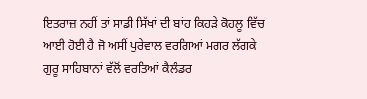ਇਤਰਾਜ਼ ਨਹੀਂ ਤਾਂ ਸਾਡੀ ਸਿੱਖਾਂ ਦੀ ਬਾਂਹ ਕਿਹੜੇ ਕੋਹਲੂ ਵਿੱਚ ਆਈ ਹੋਈ ਹੈ ਜੋ ਅਸੀਂ ਪੁਰੇਵਾਲ ਵਰਗਿਆਂ ਮਗਰ ਲੱਗਕੇ ਗੁਰੂ ਸਾਹਿਬਾਨਾਂ ਵੱਲੋਂ ਵਰਤਿਆਂ ਕੈਲੰਡਰ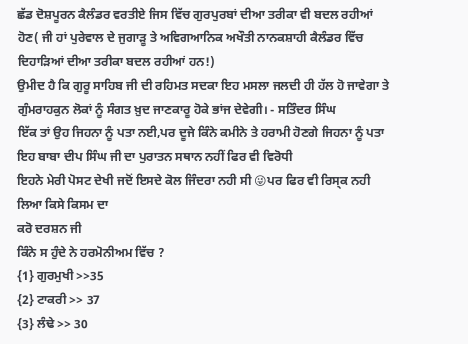ਛੱਡ ਦੋਸ਼ਪੂਰਨ ਕੈਲੰਡਰ ਵਰਤੀਏ ਜਿਸ ਵਿੱਚ ਗੁਰਪੁਰਬਾਂ ਦੀਆ ਤਰੀਕਾ ਵੀ ਬਦਲ ਰਹੀਆਂ ਹੋਣ( ਜੀ ਹਾਂ ਪੁਰੇਵਾਲ ਦੇ ਜੁਗਾੜੂ ਤੇ ਅਵਿਗਆਨਿਕ ਅਖੌਤੀ ਨਾਨਕਸ਼ਾਹੀ ਕੈਲੰਡਰ ਵਿੱਚ ਦਿਹਾੜਿਆਂ ਦੀਆ ਤਰੀਕਾ ਬਦਲ ਰਹੀਆਂ ਹਨ!)
ਉਮੀਦ ਹੈ ਕਿ ਗੁਰੂ ਸਾਹਿਬ ਜੀ ਦੀ ਰਹਿਮਤ ਸਦਕਾ ਇਹ ਮਸਲਾ ਜਲਦੀ ਹੀ ਹੱਲ ਹੋ ਜਾਵੇਗਾ ਤੇ ਗੁੰਮਰਾਹਕੁਨ ਲੋਕਾਂ ਨੂੰ ਸੰਗਤ ਖ਼ੁਦ ਜਾਣਕਾਰੂ ਹੋਕੇ ਭਾਂਜ ਦੇਵੇਗੀ। - ਸਤਿੰਦਰ ਸਿੰਘ
ਇੱਕ ਤਾਂ ਉਹ ਜਿਹਨਾ ਨੂੰ ਪਤਾ ਨਈ,ਪਰ ਦੂਜੇ ਕਿੰਨੇ ਕਮੀਨੇ ਤੇ ਹਰਾਮੀ ਹੋਣਗੇ ਜਿਹਨਾ ਨੂੰ ਪਤਾ ਇਹ ਬਾਬਾ ਦੀਪ ਸਿੰਘ ਜੀ ਦਾ ਪੁਰਾਤਨ ਸਥਾਨ ਨਹੀਂ ਫਿਰ ਵੀ ਵਿਰੋਧੀ
ਇਹਨੇ ਮੇਰੀ ਪੋਸਟ ਦੇਖੀ ਜਦੋਂ ਇਸਦੇ ਕੋਲ ਜਿੰਦਰਾ ਨਹੀ ਸੀ 😜ਪਰ ਫਿਰ ਵੀ ਰਿਸ੍ਕ ਨਹੀ ਲਿਆ ਕਿਸੇ ਕਿਸਮ ਦਾ
ਕਰੋ ਦਰਸ਼ਨ ਜੀ
ਕਿੰਨੇ ਸ ਹੁੰਦੇ ਨੇ ਹਰਮੋਨੀਅਮ ਵਿੱਚ ?
{1} ਗੁਰਮੁਖੀ >>35
{2} ਟਾਕਰੀ >> 37
{3} ਲੰਢੇ >> 30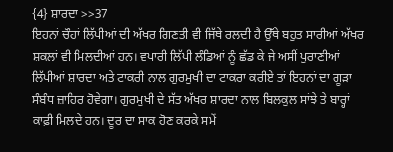{4} ਸ਼ਾਰਦਾ >>37
ਇਹਨਾਂ ਚੌਹਾਂ ਲਿੱਪੀਆਂ ਦੀ ਅੱਖਰ ਗਿਣਤੀ ਵੀ ਜਿੱਥੇ ਰਲਦੀ ਹੈ ਉੱਥੇ ਬਹੁਤ ਸਾਰੀਆਂ ਅੱਖਰ ਸ਼ਕਲਾਂ ਵੀ ਮਿਲਦੀਆਂ ਹਨ। ਵਪਾਰੀ ਲਿੱਪੀ ਲੰਡਿਆਂ ਨੂੰ ਛੱਡ ਕੇ ਜੇ ਅਸੀਂ ਪੁਰਾਣੀਆਂ ਲਿੱਪੀਆਂ ਸ਼ਾਰਦਾ ਅਤੇ ਟਾਕਰੀ ਨਾਲ ਗੁਰਮੁਖੀ ਦਾ ਟਾਕਰਾ ਕਰੀਏ ਤਾਂ ਇਹਨਾਂ ਦਾ ਗੂੜਾ ਸੰਬੰਧ ਜ਼ਾਹਿਰ ਹੋਵੇਗਾ। ਗੁਰਮੁਖੀ ਦੇ ਸੱਤ ਅੱਖਰ ਸ਼ਾਰਦਾ ਨਾਲ ਬਿਲਕੁਲ ਸਾਂਝੇ ਤੇ ਬਾਰ੍ਹਾਂ ਕਾਫ਼ੀ ਮਿਲਦੇ ਹਨ। ਦੂਰ ਦਾ ਸਾਕ ਹੋਣ ਕਰਕੇ ਸਮੇਂ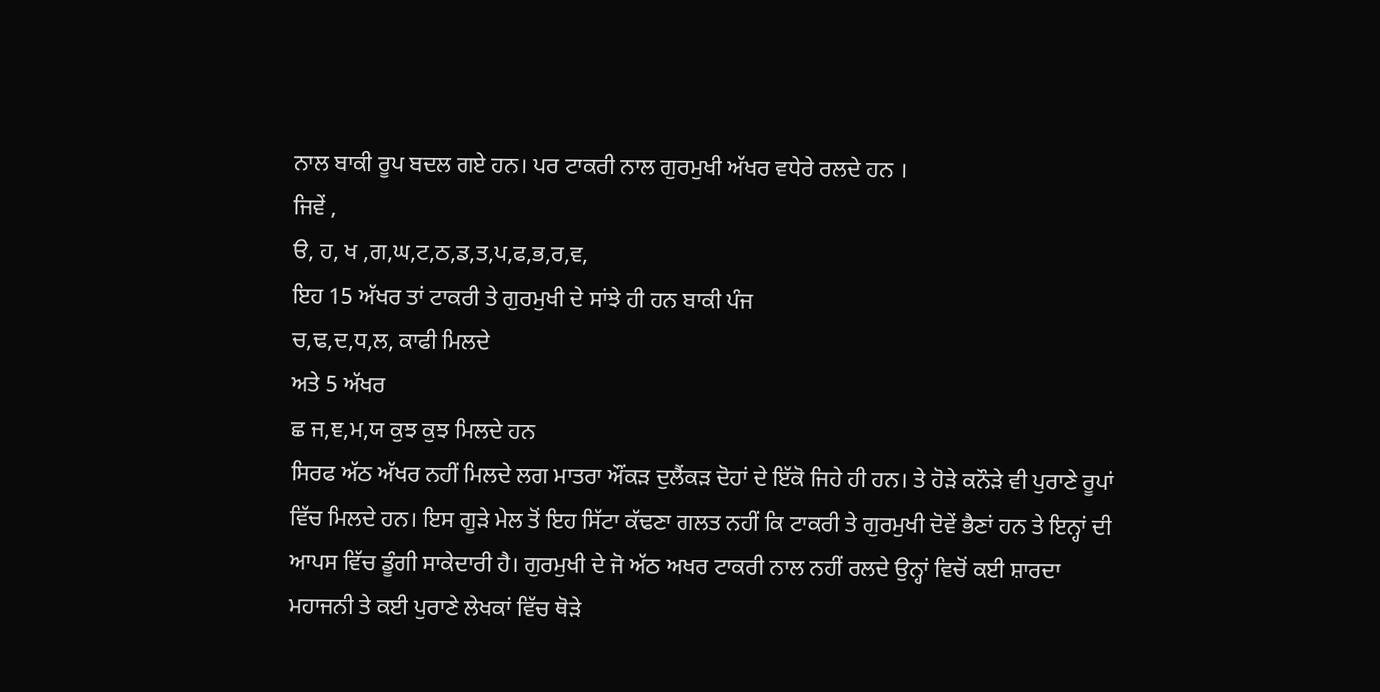ਨਾਲ ਬਾਕੀ ਰੂਪ ਬਦਲ ਗਏ ਹਨ। ਪਰ ਟਾਕਰੀ ਨਾਲ ਗੁਰਮੁਖੀ ਅੱਖਰ ਵਧੇਰੇ ਰਲਦੇ ਹਨ ।
ਜਿਵੇਂ ,
ੳ, ਹ, ਖ ,ਗ,ਘ,ਟ,ਠ,ਡ,ਤ,ਪ,ਫ,ਭ,ਰ,ਵ,
ਇਹ 15 ਅੱਖਰ ਤਾਂ ਟਾਕਰੀ ਤੇ ਗੁਰਮੁਖੀ ਦੇ ਸਾਂਝੇ ਹੀ ਹਨ ਬਾਕੀ ਪੰਜ
ਚ,ਢ,ਦ,ਧ,ਲ, ਕਾਫੀ ਮਿਲਦੇ
ਅਤੇ 5 ਅੱਖਰ
ਛ ਜ,ਞ,ਮ,ਯ ਕੁਝ ਕੁਝ ਮਿਲਦੇ ਹਨ
ਸਿਰਫ ਅੱਠ ਅੱਖਰ ਨਹੀਂ ਮਿਲਦੇ ਲਗ ਮਾਤਰਾ ਔਂਕੜ ਦੁਲੈਂਕੜ ਦੋਹਾਂ ਦੇ ਇੱਕੋ ਜਿਹੇ ਹੀ ਹਨ। ਤੇ ਹੋੜੇ ਕਨੌੜੇ ਵੀ ਪੁਰਾਣੇ ਰੂਪਾਂ ਵਿੱਚ ਮਿਲਦੇ ਹਨ। ਇਸ ਗੂੜੇ ਮੇਲ ਤੋਂ ਇਹ ਸਿੱਟਾ ਕੱਢਣਾ ਗਲਤ ਨਹੀਂ ਕਿ ਟਾਕਰੀ ਤੇ ਗੁਰਮੁਖੀ ਦੋਵੇਂ ਭੈਣਾਂ ਹਨ ਤੇ ਇਨ੍ਹਾਂ ਦੀ ਆਪਸ ਵਿੱਚ ਡੂੰਗੀ ਸਾਕੇਦਾਰੀ ਹੈ। ਗੁਰਮੁਖੀ ਦੇ ਜੋ ਅੱਠ ਅਖਰ ਟਾਕਰੀ ਨਾਲ ਨਹੀਂ ਰਲਦੇ ਉਨ੍ਹਾਂ ਵਿਚੋਂ ਕਈ ਸ਼ਾਰਦਾ ਮਹਾਜਨੀ ਤੇ ਕਈ ਪੁਰਾਣੇ ਲੇਖਕਾਂ ਵਿੱਚ ਥੋੜੇ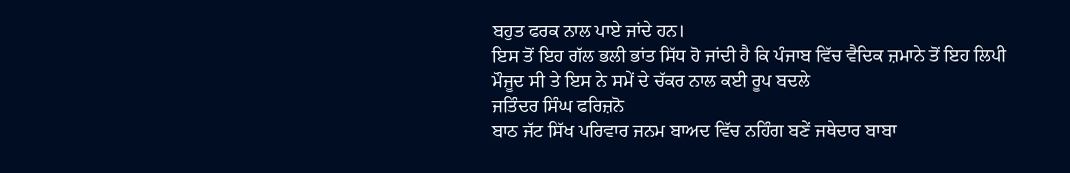ਬਹੁਤ ਫਰਕ ਨਾਲ ਪਾਏ ਜਾਂਦੇ ਹਨ।
ਇਸ ਤੋਂ ਇਹ ਗੱਲ ਭਲੀ ਭਾਂਤ ਸਿੱਧ ਹੋ ਜਾਂਦੀ ਹੈ ਕਿ ਪੰਜਾਬ ਵਿੱਚ ਵੈਦਿਕ ਜ਼ਮਾਨੇ ਤੋਂ ਇਹ ਲਿਪੀ ਮੌਜੂਦ ਸੀ ਤੇ ਇਸ ਨੇ ਸਮੇਂ ਦੇ ਚੱਕਰ ਨਾਲ ਕਈ ਰੂਪ ਬਦਲੇ
ਜਤਿੰਦਰ ਸਿੰਘ ਫਰਿਜ਼ਨੋ
ਬਾਠ ਜੱਟ ਸਿੱਖ ਪਰਿਵਾਰ ਜਨਮ ਬਾਅਦ ਵਿੱਚ ਨਹਿੰਗ ਬਣੇਂ ਜਥੇਦਾਰ ਬਾਬਾ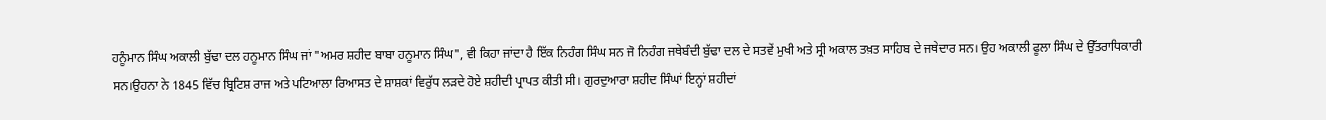ਹਨੂੰਮਾਨ ਸਿੰਘ ਅਕਾਲੀ ਬੁੱਢਾ ਦਲ ਹਨੂਮਾਨ ਸਿੰਘ ਜਾਂ "ਅਮਰ ਸ਼ਹੀਦ ਬਾਬਾ ਹਨੂਮਾਨ ਸਿੰਘ", ਵੀ ਕਿਹਾ ਜਾਂਦਾ ਹੈ ਇੱਕ ਨਿਹੰਗ ਸਿੰਘ ਸਨ ਜੋ ਨਿਹੰਗ ਜਥੇਬੰਦੀ ਬੁੱਢਾ ਦਲ ਦੇ ਸਤਵੇਂ ਮੁਖੀ ਅਤੇ ਸ੍ਰੀ ਅਕਾਲ ਤਖ਼ਤ ਸਾਹਿਬ ਦੇ ਜਥੇਦਾਰ ਸਨ। ਉਹ ਅਕਾਲੀ ਫੂਲਾ ਸਿੰਘ ਦੇ ਉੱਤਰਾਧਿਕਾਰੀ ਸਨ।ਉਹਨਾ ਨੇ 1845 ਵਿੱਚ ਬ੍ਰਿਟਿਸ਼ ਰਾਜ ਅਤੇ ਪਟਿਆਲਾ ਰਿਆਸਤ ਦੇ ਸ਼ਾਸ਼ਕਾਂ ਵਿਰੁੱਧ ਲੜਦੇ ਹੋਏ ਸ਼ਹੀਦੀ ਪ੍ਰਾਪਤ ਕੀਤੀ ਸੀ। ਗੁਰਦੁਆਰਾ ਸ਼ਹੀਦ ਸਿੰਘਾਂ ਇਨ੍ਹਾਂ ਸ਼ਹੀਦਾਂ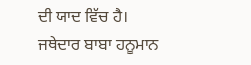ਦੀ ਯਾਦ ਵਿੱਚ ਹੈ।
ਜਥੇਦਾਰ ਬਾਬਾ ਹਨੂਮਾਨ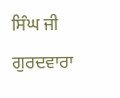ਸਿੰਘ ਜੀ ਗੁਰਦਵਾਰਾ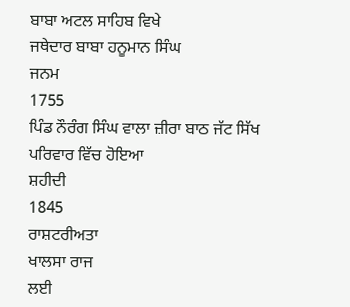ਬਾਬਾ ਅਟਲ ਸਾਹਿਬ ਵਿਖੇ
ਜਥੇਦਾਰ ਬਾਬਾ ਹਨੂਮਾਨ ਸਿੰਘ
ਜਨਮ
1755
ਪਿੰਡ ਨੌਰੰਗ ਸਿੰਘ ਵਾਲਾ ਜ਼ੀਰਾ ਬਾਠ ਜੱਟ ਸਿੱਖ ਪਰਿਵਾਰ ਵਿੱਚ ਹੋਇਆ
ਸ਼ਹੀਦੀ
1845
ਰਾਸ਼ਟਰੀਅਤਾ
ਖਾਲਸਾ ਰਾਜ
ਲਈ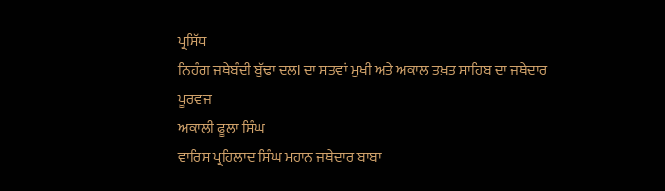ਪ੍ਰਸਿੱਧ
ਨਿਹੰਗ ਜਥੇਬੰਦੀ ਬੁੱਢਾ ਦਲl ਦਾ ਸਤਵਾਂ ਮੁਖੀ ਅਤੇ ਅਕਾਲ ਤਖ਼ਤ ਸਾਹਿਬ ਦਾ ਜਥੇਦਾਰ
ਪੂਰਵਜ
ਅਕਾਲੀ ਫੂਲਾ ਸਿੰਘ
ਵਾਰਿਸ ਪ੍ਰਹਿਲਾਦ ਸਿੰਘ ਮਹਾਨ ਜਥੇਦਾਰ ਬਾਬਾ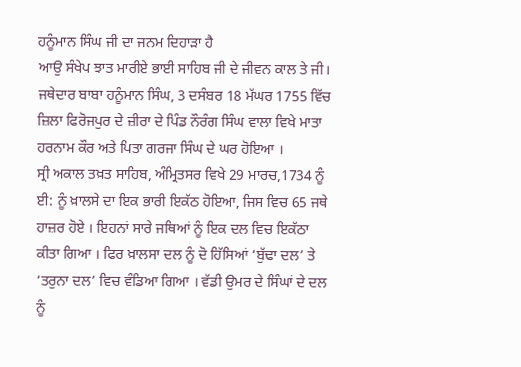ਹਨੂੰਮਾਨ ਸਿੰਘ ਜੀ ਦਾ ਜਨਮ ਦਿਹਾੜਾ ਹੈ
ਆਉ ਸੰਖੇਪ ਝਾਤ ਮਾਰੀਏ ਭਾਈ ਸਾਹਿਬ ਜੀ ਦੇ ਜੀਵਨ ਕਾਲ ਤੇ ਜੀ।
ਜਥੇਦਾਰ ਬਾਬਾ ਹਨੂੰਮਾਨ ਸਿੰਘ, 3 ਦਸੰਬਰ 18 ਮੱਘਰ 1755 ਵਿੱਚ ਜ਼ਿਲਾ ਫਿਰੋਜਪੁਰ ਦੇ ਜ਼ੀਰਾ ਦੇ ਪਿੰਡ ਨੌਰੰਗ ਸਿੰਘ ਵਾਲਾ ਵਿਖੇ ਮਾਤਾ ਹਰਨਾਮ ਕੌਰ ਅਤੇ ਪਿਤਾ ਗਰਜਾ ਸਿੰਘ ਦੇ ਘਰ ਹੋਇਆ ।
ਸ੍ਰੀ ਅਕਾਲ ਤਖ਼ਤ ਸਾਹਿਬ, ਅੰਮ੍ਰਿਤਸਰ ਵਿਖੇ 29 ਮਾਰਚ,1734 ਨੂੰ ਈ: ਨੂੰ ਖ਼ਾਲਸੇ ਦਾ ਇਕ ਭਾਰੀ ਇਕੱਠ ਹੋਇਆ, ਜਿਸ ਵਿਚ 65 ਜਥੇ ਹਾਜ਼ਰ ਹੋਏ । ਇਹਨਾਂ ਸਾਰੇ ਜਥਿਆਂ ਨੂੰ ਇਕ ਦਲ ਵਿਚ ਇਕੱਠਾ ਕੀਤਾ ਗਿਆ । ਫਿਰ ਖ਼ਾਲਸਾ ਦਲ ਨੂੰ ਦੋ ਹਿੱਸਿਆਂ ‘ਬੁੱਢਾ ਦਲ’ ਤੇ ‘ਤਰੁਨਾ ਦਲ’ ਵਿਚ ਵੰਡਿਆ ਗਿਆ । ਵੱਡੀ ਉਮਰ ਦੇ ਸਿੰਘਾਂ ਦੇ ਦਲ ਨੂੰ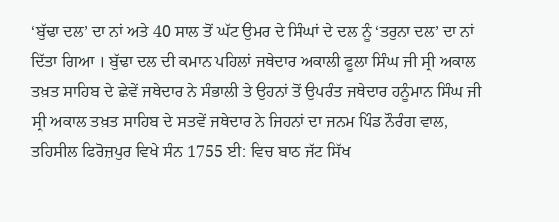‘ਬੁੱਢਾ ਦਲ’ ਦਾ ਨਾਂ ਅਤੇ 40 ਸਾਲ ਤੋਂ ਘੱਟ ਉਮਰ ਦੇ ਸਿੰਘਾਂ ਦੇ ਦਲ ਨੂੰ ‘ਤਰੁਨਾ ਦਲ’ ਦਾ ਨਾਂ ਦਿੱਤਾ ਗਿਆ । ਬੁੱਢਾ ਦਲ ਦੀ ਕਮਾਨ ਪਹਿਲਾਂ ਜਥੇਦਾਰ ਅਕਾਲੀ ਫੂਲਾ ਸਿੰਘ ਜੀ ਸ੍ਰੀ ਅਕਾਲ ਤਖ਼ਤ ਸਾਹਿਬ ਦੇ ਛੇਵੇਂ ਜਥੇਦਾਰ ਨੇ ਸੰਭਾਲੀ ਤੇ ਉਹਨਾਂ ਤੋਂ ਉਪਰੰਤ ਜਥੇਦਾਰ ਹਨੂੰਮਾਨ ਸਿੰਘ ਜੀ ਸ੍ਰੀ ਅਕਾਲ ਤਖ਼ਤ ਸਾਹਿਬ ਦੇ ਸਤਵੇਂ ਜਥੇਦਾਰ ਨੇ ਜਿਹਨਾਂ ਦਾ ਜਨਮ ਪਿੰਡ ਨੌਰੰਗ ਵਾਲ, ਤਹਿਸੀਲ ਫਿਰੋਜ਼ਪੁਰ ਵਿਖੇ ਸੰਨ 1755 ਈ: ਵਿਚ ਬਾਠ ਜੱਟ ਸਿੱਖ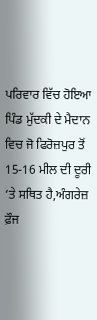ਪਰਿਵਾਰ ਵਿੱਚ ਹੋਇਆ
ਪਿੰਡ ਮੁੱਦਕੀ ਦੇ ਮੈਦਾਨ ਵਿਚ ਜੋ ਫਿਰੋਜ਼ਪੁਰ ਤੋਂ 15-16 ਮੀਲ ਦੀ ਦੂਰੀ ‘ਤੇ ਸਥਿਤ ਹੈ,ਅੰਗਰੇਜ਼ ਫ਼ੌਜ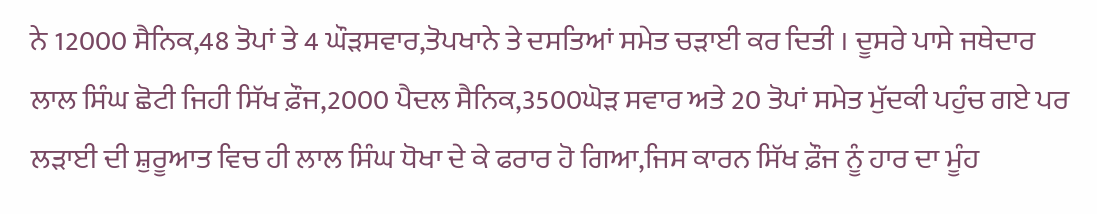ਨੇ 12000 ਸੈਨਿਕ,48 ਤੋਪਾਂ ਤੇ 4 ਘੌੜਸਵਾਰ,ਤੋਪਖਾਨੇ ਤੇ ਦਸਤਿਆਂ ਸਮੇਤ ਚੜਾਈ ਕਰ ਦਿਤੀ । ਦੂਸਰੇ ਪਾਸੇ ਜਥੇਦਾਰ ਲਾਲ ਸਿੰਘ ਛੋਟੀ ਜਿਹੀ ਸਿੱਖ ਫ਼ੌਜ,2000 ਪੈਦਲ ਸੈਨਿਕ,3500ਘੋੜ ਸਵਾਰ ਅਤੇ 20 ਤੋਪਾਂ ਸਮੇਤ ਮੁੱਦਕੀ ਪਹੁੰਚ ਗਏ ਪਰ ਲੜਾਈ ਦੀ ਸ਼ੁਰੂਆਤ ਵਿਚ ਹੀ ਲਾਲ ਸਿੰਘ ਧੋਖਾ ਦੇ ਕੇ ਫਰਾਰ ਹੋ ਗਿਆ,ਜਿਸ ਕਾਰਨ ਸਿੱਖ ਫ਼ੌਜ ਨੂੰ ਹਾਰ ਦਾ ਮੂੰਹ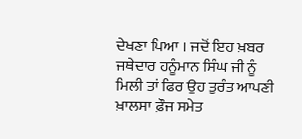ਦੇਖਣਾ ਪਿਆ । ਜਦੋਂ ਇਹ ਖ਼ਬਰ ਜਥੇਦਾਰ ਹਨੂੰਮਾਨ ਸਿੰਘ ਜੀ ਨੂੰ ਮਿਲੀ ਤਾਂ ਫਿਰ ਉਹ ਤੁਰੰਤ ਆਪਣੀ ਖ਼ਾਲਸਾ ਫ਼ੌਜ ਸਮੇਤ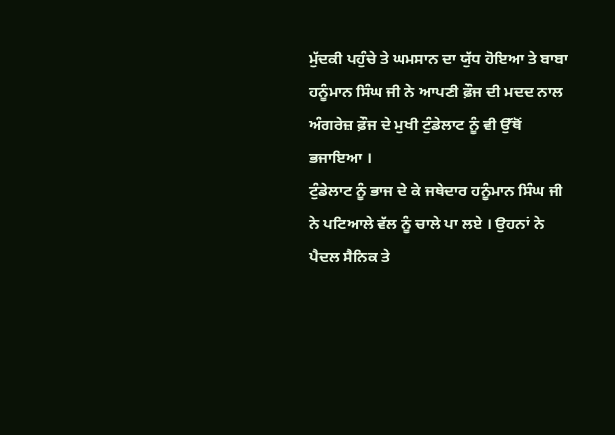ਮੁੱਦਕੀ ਪਹੁੰਚੇ ਤੇ ਘਮਸਾਨ ਦਾ ਯੁੱਧ ਹੋਇਆ ਤੇ ਬਾਬਾ ਹਨੂੰਮਾਨ ਸਿੰਘ ਜੀ ਨੇ ਆਪਣੀ ਫ਼ੌਜ ਦੀ ਮਦਦ ਨਾਲ ਅੰਗਰੇਜ਼ ਫ਼ੌਜ ਦੇ ਮੁਖੀ ਟੁੰਡੇਲਾਟ ਨੂੰ ਵੀ ਉੱਥੋਂ ਭਜਾਇਆ ।
ਟੁੰਡੇਲਾਟ ਨੂੰ ਭਾਜ ਦੇ ਕੇ ਜਥੇਦਾਰ ਹਨੂੰਮਾਨ ਸਿੰਘ ਜੀ ਨੇ ਪਟਿਆਲੇ ਵੱਲ ਨੂੰ ਚਾਲੇ ਪਾ ਲਏ । ਉਹਨਾਂ ਨੇ ਪੈਦਲ ਸੈਨਿਕ ਤੇ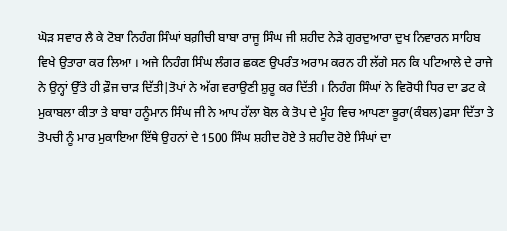ਘੋੜ ਸਵਾਰ ਲੈ ਕੇ ਟੋਬਾ ਨਿਹੰਗ ਸਿੰਘਾਂ ਬਗ਼ੀਚੀ ਬਾਬਾ ਰਾਜੂ ਸਿੰਘ ਜੀ ਸ਼ਹੀਦ ਨੇੜੇ ਗੁਰਦੁਆਰਾ ਦੁਖ ਨਿਵਾਰਨ ਸਾਹਿਬ ਵਿਖੇ ਉਤਾਰਾ ਕਰ ਲਿਆ । ਅਜੇ ਨਿਹੰਗ ਸਿੰਘ ਲੰਗਰ ਛਕਣ ਉਪਰੰਤ ਅਰਾਮ ਕਰਨ ਹੀ ਲੱਗੇ ਸਨ ਕਿ ਪਟਿਆਲੇ ਦੇ ਰਾਜੇ ਨੇ ਉਨ੍ਹਾਂ ਉੱਤੇ ਹੀ ਫ਼ੌਜ ਚਾੜ ਦਿੱਤੀ|ਤੋਪਾਂ ਨੇ ਅੱਗ ਵਰਾਉਣੀ ਸ਼ੁਰੂ ਕਰ ਦਿੱਤੀ । ਨਿਹੰਗ ਸਿੰਘਾਂ ਨੇ ਵਿਰੋਧੀ ਧਿਰ ਦਾ ਡਟ ਕੇ ਮੁਕਾਬਲਾ ਕੀਤਾ ਤੇ ਬਾਬਾ ਹਨੂੰਮਾਨ ਸਿੰਘ ਜੀ ਨੇ ਆਪ ਹੱਲਾ ਬੋਲ ਕੇ ਤੋਪ ਦੇ ਮੂੰਹ ਵਿਚ ਆਪਣਾ ਭੂਰਾ(ਕੰਬਲ)ਫਸਾ ਦਿੱਤਾ ਤੇ ਤੋਪਚੀ ਨੂੰ ਮਾਰ ਮੁਕਾਇਆ ਇੱਥੇ ਉਹਨਾਂ ਦੇ 1500 ਸਿੰਘ ਸ਼ਹੀਦ ਹੋਏ ਤੇ ਸ਼ਹੀਦ ਹੋਏ ਸਿੰਘਾਂ ਦਾ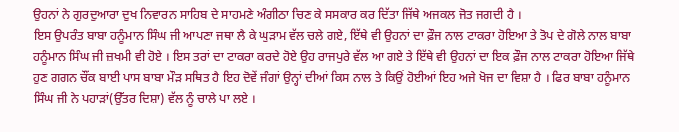ਉਹਨਾਂ ਨੇ ਗੁਰਦੁਆਰਾ ਦੁਖ ਨਿਵਾਰਨ ਸਾਹਿਬ ਦੇ ਸਾਹਮਣੇ ਅੰਗੀਠਾ ਚਿਣ ਕੇ ਸਸਕਾਰ ਕਰ ਦਿੱਤਾ ਜਿੱਥੇ ਅਜਕਲ ਜੋਤ ਜਗਦੀ ਹੈ ।
ਇਸ ਉਪਰੰਤ ਬਾਬਾ ਹਨੂੰਮਾਨ ਸਿੰਘ ਜੀ ਆਪਣਾ ਜਥਾ ਲੈ ਕੇ ਘੁੜਾਮ ਵੱਲ ਚਲੇ ਗਏ, ਇੱਥੇ ਵੀ ਉਹਨਾਂ ਦਾ ਫ਼ੌਜ ਨਾਲ ਟਾਕਰਾ ਹੋਇਆ ਤੇ ਤੋਪ ਦੇ ਗੋਲੇ ਨਾਲ ਬਾਬਾ ਹਨੂੰਮਾਨ ਸਿੰਘ ਜੀ ਜ਼ਖਮੀ ਵੀ ਹੋਏ । ਇਸ ਤਰਾਂ ਦਾ ਟਾਕਰਾ ਕਰਦੇ ਹੋਏ ਉਹ ਰਾਜਪੁਰੇ ਵੱਲ ਆ ਗਏ ਤੇ ਇੱਥੇ ਵੀ ਉਹਨਾਂ ਦਾ ਇਕ ਫ਼ੌਜ ਨਾਲ ਟਾਕਰਾ ਹੋਇਆ ਜਿੱਥੇ ਹੁਣ ਗਗਨ ਚੌਂਕ ਬਾਈ ਪਾਸ ਬਾਬਾ ਮੌੜ ਸਥਿਤ ਹੈ ਇਹ ਦੋਵੇਂ ਜੰਗਾਂ ਉਨ੍ਹਾਂ ਦੀਆਂ ਕਿਸ ਨਾਲ ਤੇ ਕਿਉਂ ਹੋਈਆਂ ਇਹ ਅਜੇ ਖੋਜ ਦਾ ਵਿਸ਼ਾ ਹੈ । ਫਿਰ ਬਾਬਾ ਹਨੂੰਮਾਨ ਸਿੰਘ ਜੀ ਨੇ ਪਹਾੜਾਂ(ਉੱਤਰ ਦਿਸ਼ਾ) ਵੱਲ ਨੂੰ ਚਾਲੇ ਪਾ ਲਏ ।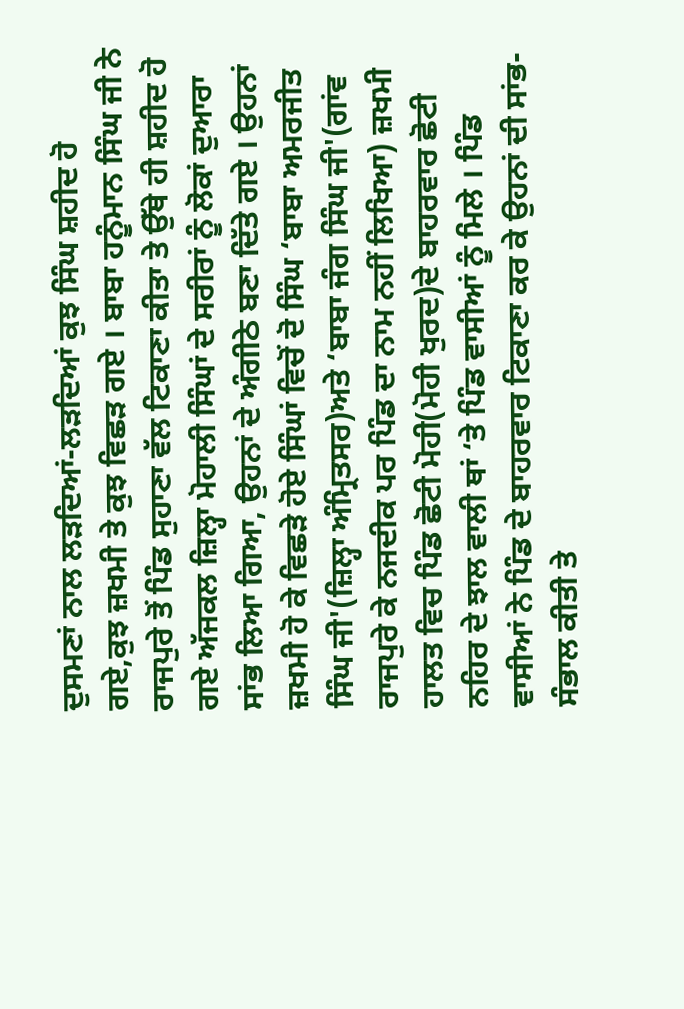ਦੁਸਮਣਾਂ ਨਾਲ ਲੜਦਿਆਂ-ਲੜਦਿਆਂ ਕੁਝ ਸਿੰਘ ਸ਼ਹੀਦ ਹੋ ਗਏ,ਕੁਝ ਜ਼ਖਮੀ ਤੇ ਕੁਝ ਵਿਛੜ ਗਏ । ਬਾਬਾ ਹਨੂੰਮਾਨ ਸਿੰਘ ਜੀ ਨੇ ਰਾਜਪੁਰੇ ਤੋਂ ਪਿੰਡ ਸੁਹਾਣਾ ਵੱਲ ਟਿਕਾਣਾ ਕੀਤਾ ਤੇ ਉੱਥੇ ਹੀ ਸ਼ਹੀਦ ਹੋ ਗਏ ਅੱਜਕਲ ਜ਼ਿਲ੍ਹਾ ਮੋਹਾਲੀ ਸਿੰਘਾਂ ਦੇ ਸਰੀਰਾਂ ਨੂੰ ਲੋਕਾਂ ਦੁਆਰਾ ਸਾਂਭ ਲਿਆ ਗਿਆ, ਉਹਨਾਂ ਦੇ ਅੰਗੀਠੇ ਬਣਾ ਦਿੱਤੇ ਗਏ । ਉਹਨਾਂ ਜ਼ਖਮੀ ਹੋ ਕੇ ਵਿਛੜੇ ਹੋਏ ਸਿੰਘਾਂ ਵਿਚੋਂ ਦੋ ਸਿੰਘ ‘ਬਾਬਾ ਅਮਰਜੀਤ ਸਿੰਘ ਜੀ'(ਜ਼ਿਲ੍ਹਾ ਅੰਮ੍ਰਿਤਸਰ)ਅਤੇ ‘ਬਾਬਾ ਜੰਗ ਸਿੰਘ ਜੀ'(ਗਾਂਵ ਰਾਜਪੁਰੇ ਕੇ ਨਜਦੀਕ ਪਰ ਪਿੰਡ ਦਾ ਨਾਮ ਨਹੀਂ ਲਿਖਿਆ) ਜ਼ਖਮੀ ਹਾਲਤ ਵਿਚ ਪਿੰਡ ਛੋਟੀ ਮੋਹੀ(ਮੋਹੀ ਖੁਰਦ)ਦੇ ਬਾਹਰਵਾਰ ਛੋਟੀ ਨਹਿਰ ਦੇ ਝਾਲ ਵਾਲੀ ਥਾਂ ‘ਤੇ ਪਿੰਡ ਵਾਸੀਆਂ ਨੂੰ ਮਿਲੇ । ਪਿੰਡ ਵਾਸੀਆਂ ਨੇ ਪਿੰਡ ਦੇ ਬਾਹਰਵਾਰ ਟਿਕਾਣਾ ਕਰ ਕੇ ਉਹਨਾਂ ਦੀ ਸਾਂਭ-ਸੰਭਾਲ ਕੀਤੀ ਤੇ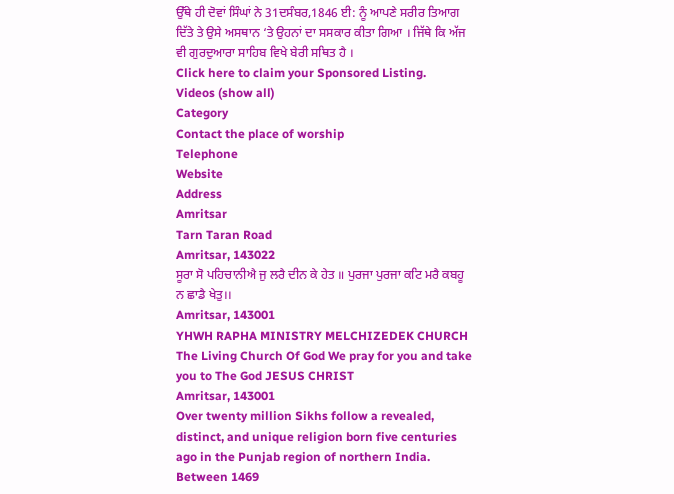ਉੱਥੇ ਹੀ ਦੋਵਾਂ ਸਿੰਘਾਂ ਨੇ 31ਦਸੰਬਰ,1846 ਈ: ਨੂੰ ਆਪਣੇ ਸਰੀਰ ਤਿਆਗ ਦਿੱਤੇ ਤੇ ਉਸੇ ਅਸਥਾਨ ‘ਤੇ ਉਹਨਾਂ ਦਾ ਸਸਕਾਰ ਕੀਤਾ ਗਿਆ । ਜਿੱਥੇ ਕਿ ਅੱਜ ਵੀ ਗੁਰਦੁਆਰਾ ਸਾਹਿਬ ਵਿਖੇ ਬੇਰੀ ਸਥਿਤ ਹੈ ।
Click here to claim your Sponsored Listing.
Videos (show all)
Category
Contact the place of worship
Telephone
Website
Address
Amritsar
Tarn Taran Road
Amritsar, 143022
ਸੂਰਾ ਸੋ ਪਹਿਚਾਨੀਐ ਜੁ ਲਰੈ ਦੀਨ ਕੇ ਹੇਤ ॥ ਪੁਰਜਾ ਪੁਰਜਾ ਕਟਿ ਮਰੈ ਕਬਹੂ ਨ ਛਾਡੈ ਖੇਤੁ।।
Amritsar, 143001
YHWH RAPHA MINISTRY MELCHIZEDEK CHURCH The Living Church Of God We pray for you and take you to The God JESUS CHRIST
Amritsar, 143001
Over twenty million Sikhs follow a revealed, distinct, and unique religion born five centuries ago in the Punjab region of northern India. Between 1469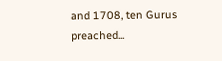and 1708, ten Gurus preached...